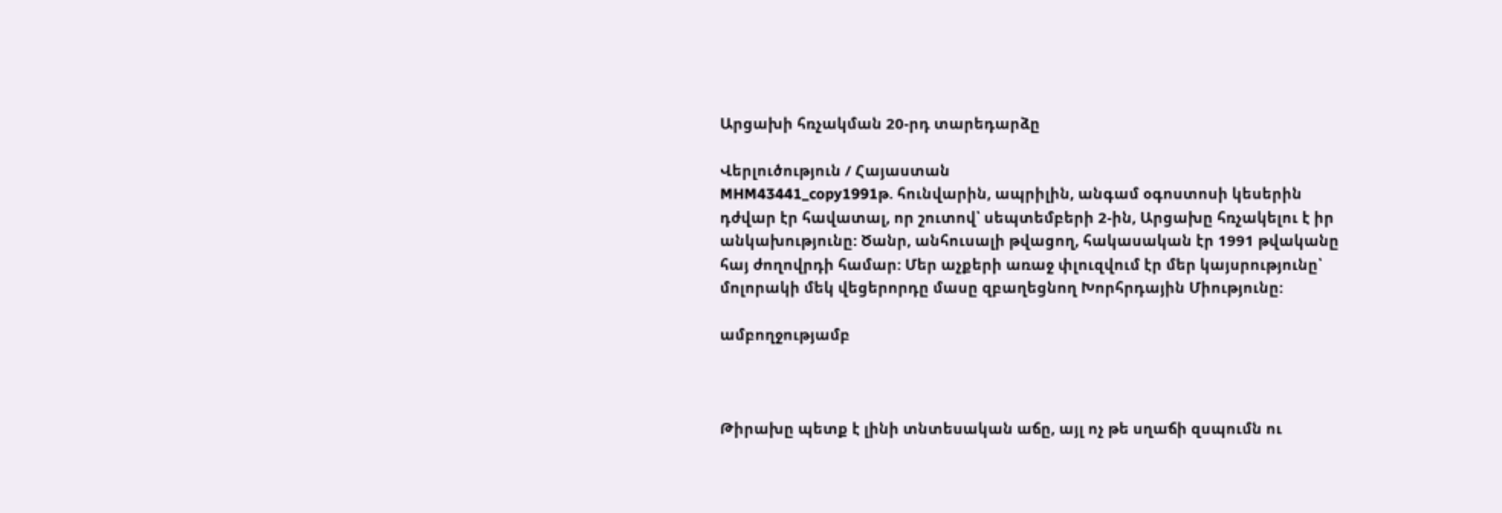Արցախի հռչակման 20-րդ տարեդարձը

Վերլուծություն / Հայաստան
MHM43441_copy1991թ. հունվարին, ապրիլին, անգամ օգոստոսի կեսերին դժվար էր հավատալ, որ շուտով՝ սեպտեմբերի 2-ին, Արցախը հռչակելու է իր անկախությունը: Ծանր, անհուսալի թվացող, հակասական էր 1991 թվականը հայ ժողովրդի համար: Մեր աչքերի առաջ փլուզվում էր մեր կայսրությունը՝ մոլորակի մեկ վեցերորդը մասը զբաղեցնող Խորհրդային Միությունը:

ամբողջությամբ



Թիրախը պետք է լինի տնտեսական աճը, այլ ոչ թե սղաճի զսպումն ու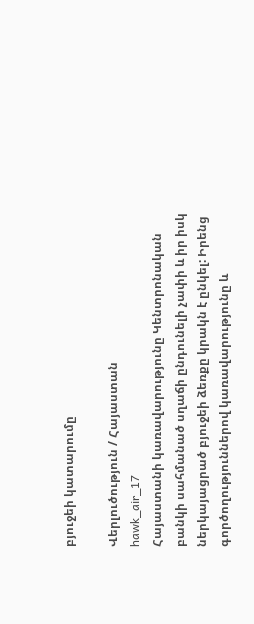բյուջեի կատարումը

Վերլուծություն / Հայաստան
hawk_air_17
Հայաստանի կառավարությունը Կենտրոնական բանկի սահմանած սղաճի ընդունելի չափի և իր իսկ ներկայացրած բյուջեի ձեռքը կրակն է ընկել: Իրենց գործողություններով կառավարությունը և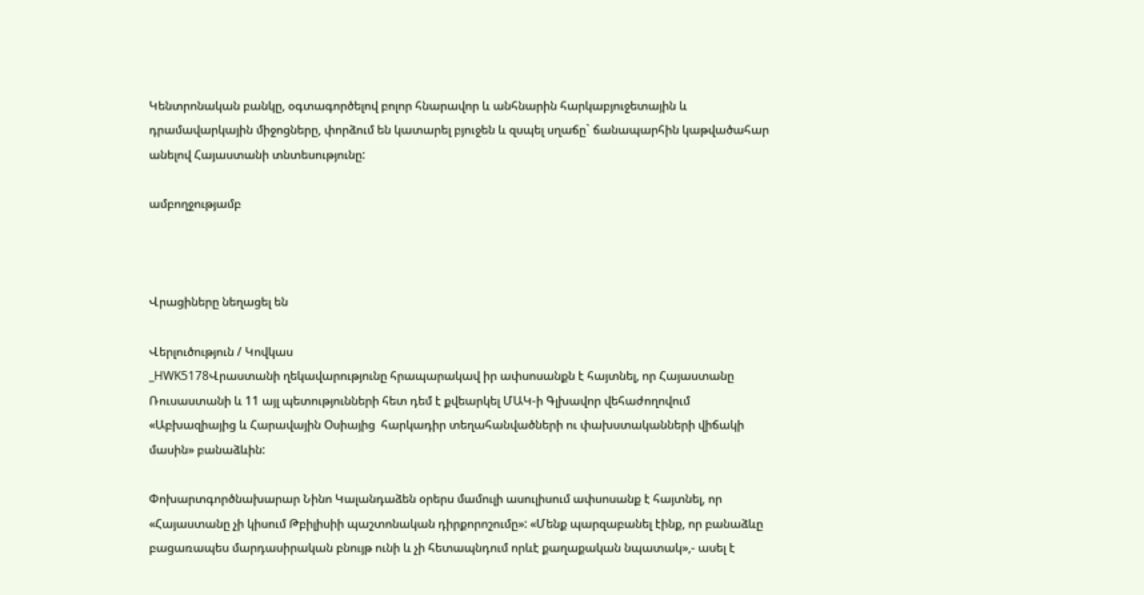Կենտրոնական բանկը, օգտագործելով բոլոր հնարավոր և անհնարին հարկաբյուջետային և դրամավարկային միջոցները, փորձում են կատարել բյուջեն և զսպել սղաճը` ճանապարհին կաթվածահար անելով Հայաստանի տնտեսությունը:

ամբողջությամբ



Վրացիները նեղացել են

Վերլուծություն / Կովկաս
_HWK5178Վրաստանի ղեկավարությունը հրապարակավ իր ափսոսանքն է հայտնել, որ Հայաստանը Ռուսաստանի և 11 այլ պետությունների հետ դեմ է քվեարկել ՄԱԿ-ի Գլխավոր վեհաժողովում «Աբխազիայից և Հարավային Օսիայից  հարկադիր տեղահանվածների ու փախստականների վիճակի  մասին» բանաձևին:

Փոխարտգործնախարար Նինո Կալանդաձեն օրերս մամուլի ասուլիսում ափսոսանք է հայտնել, որ «Հայաստանը չի կիսում Թբիլիսիի պաշտոնական դիրքորոշումը»: «Մենք պարզաբանել էինք, որ բանաձևը բացառապես մարդասիրական բնույթ ունի և չի հետապնդում որևէ քաղաքական նպատակ»,- ասել է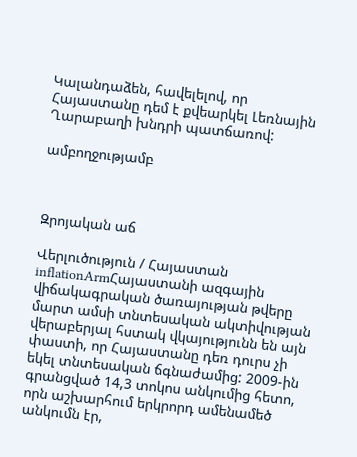Կալանդաձեն, հավելելով, որ Հայաստանը դեմ է քվեարկել Լեռնային Ղարաբաղի խնդրի պատճառով:

ամբողջությամբ



Զրոյական աճ

Վերլուծություն / Հայաստան
inflationArmՀայաստանի ազգային վիճակագրական ծառայության թվերը մարտ ամսի տնտեսական ակտիվության վերաբերյալ հստակ վկայությունն են այն փաստի, որ Հայաստանը դեռ դուրս չի եկել տնտեսական ճգնաժամից: 2009-ին գրանցված 14,3 տոկոս անկումից հետո, որն աշխարհում երկրորդ ամենամեծ անկումն էր,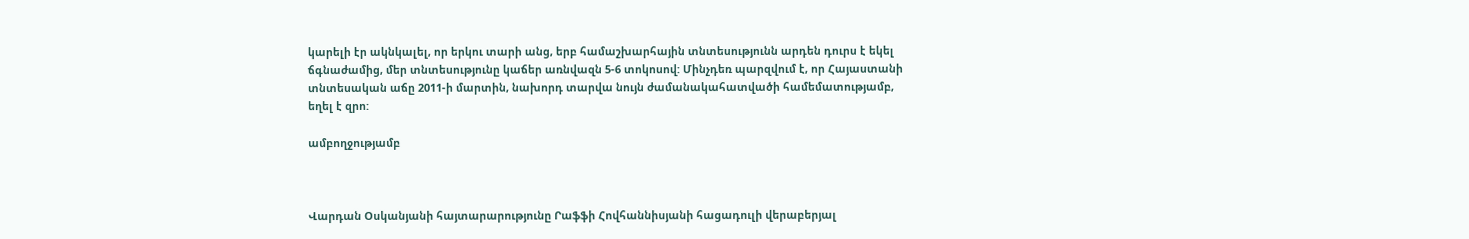կարելի էր ակնկալել, որ երկու տարի անց, երբ համաշխարհային տնտեսությունն արդեն դուրս է եկել ճգնաժամից, մեր տնտեսությունը կաճեր առնվազն 5-6 տոկոսով: Մինչդեռ պարզվում է, որ Հայաստանի տնտեսական աճը 2011-ի մարտին, նախորդ տարվա նույն ժամանակահատվածի համեմատությամբ, եղել է զրո:

ամբողջությամբ



Վարդան Օսկանյանի հայտարարությունը Րաֆֆի Հովհաննիսյանի հացադուլի վերաբերյալ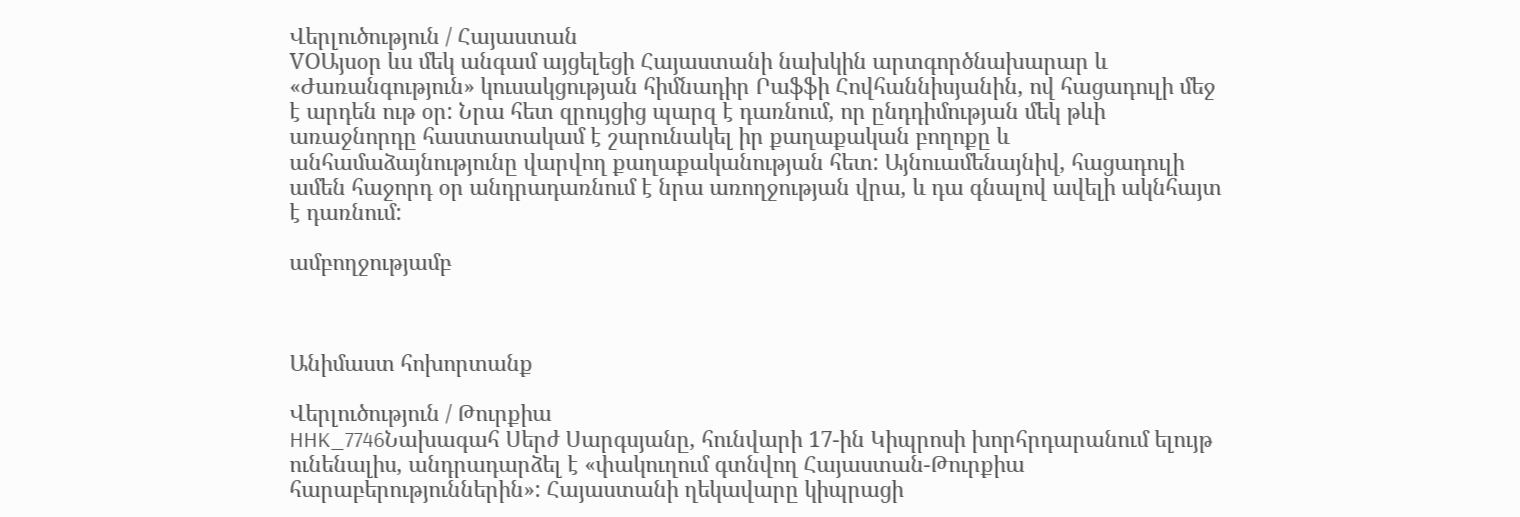Վերլուծություն / Հայաստան
VOԱյսօր ևս մեկ անգամ այցելեցի Հայաստանի նախկին արտգործնախարար և «Ժառանգություն» կուսակցության հիմնադիր Րաֆֆի Հովհաննիսյանին, ով հացադուլի մեջ է արդեն ութ օր: Նրա հետ զրույցից պարզ է դառնում, որ ընդդիմության մեկ թևի առաջնորդը հաստատակամ է շարունակել իր քաղաքական բողոքը և անհամաձայնությունը վարվող քաղաքականության հետ: Այնուամենայնիվ, հացադուլի ամեն հաջորդ օր անդրադառնում է նրա առողջության վրա, և դա գնալով ավելի ակնհայտ է դառնում:

ամբողջությամբ



Անիմաստ հոխորտանք

Վերլուծություն / Թուրքիա
HHK_7746Նախագահ Սերժ Սարգսյանը, հունվարի 17-ին Կիպրոսի խորհրդարանում ելույթ ունենալիս, անդրադարձել է «փակուղում գտնվող Հայաստան-Թուրքիա հարաբերություններին»: Հայաստանի ղեկավարը կիպրացի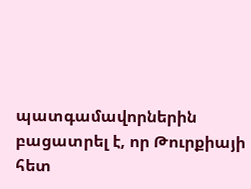պատգամավորներին բացատրել է, որ Թուրքիայի հետ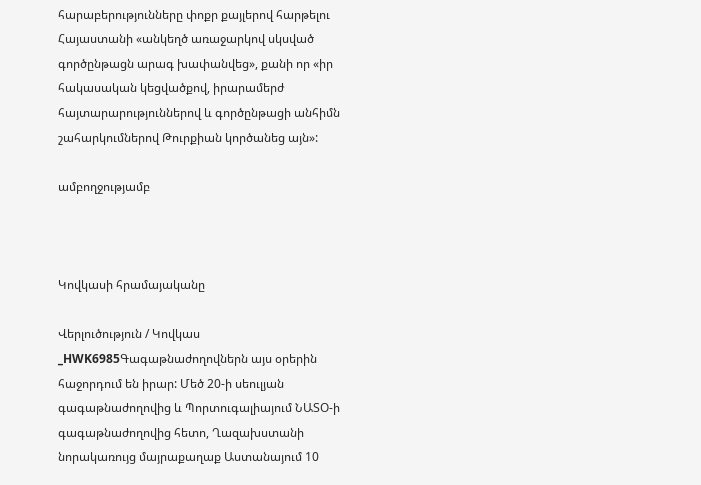հարաբերությունները փոքր քայլերով հարթելու Հայաստանի «անկեղծ առաջարկով սկսված գործընթացն արագ խափանվեց», քանի որ «իր հակասական կեցվածքով, իրարամերժ հայտարարություններով և գործընթացի անհիմն շահարկումներով Թուրքիան կործանեց այն»:

ամբողջությամբ



Կովկասի հրամայականը

Վերլուծություն / Կովկաս
_HWK6985Գագաթնաժողովներն այս օրերին հաջորդում են իրար: Մեծ 20-ի սեուլյան գագաթնաժողովից և Պորտուգալիայում ՆԱՏՕ-ի գագաթնաժողովից հետո, Ղազախստանի նորակառույց մայրաքաղաք Աստանայում 10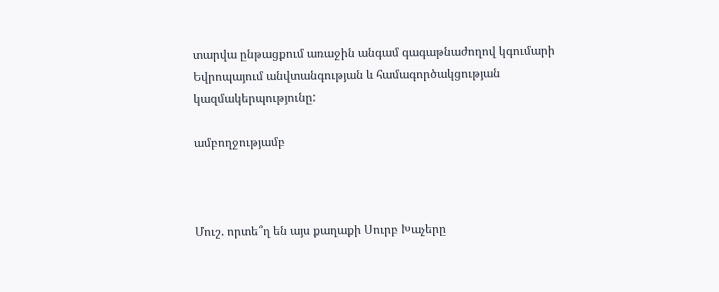տարվա ընթացքում առաջին անգամ գագաթնաժողով կգումարի Եվրոպայում անվտանգության և համագործակցության կազմակերպությունը:

ամբողջությամբ



Մուշ. որտե՞ղ են այս քաղաքի Սուրբ Խաչերը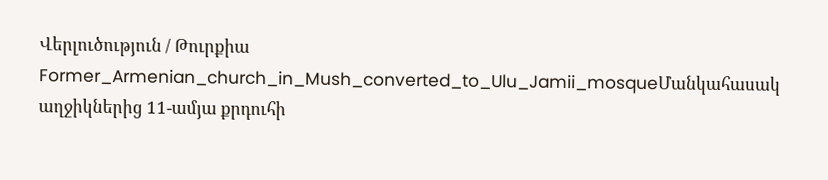Վերլուծություն / Թուրքիա
Former_Armenian_church_in_Mush_converted_to_Ulu_Jamii_mosqueՄանկահասակ աղջիկներից 11-ամյա քրդուհի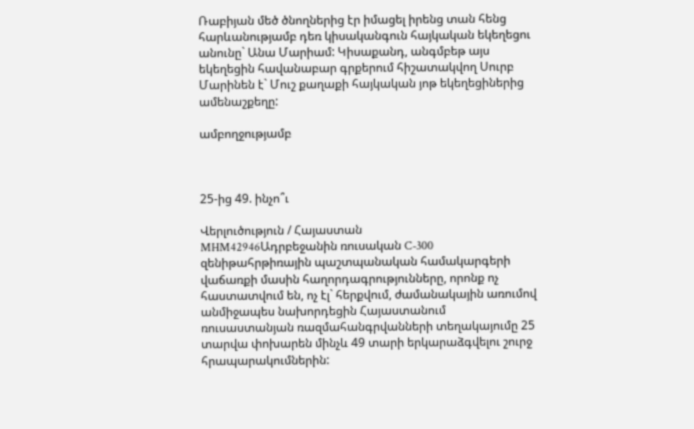Ռաբիյան մեծ ծնողներից էր իմացել իրենց տան հենց հարևանությամբ դեռ կիսականգուն հայկական եկեղեցու անունը` Անա Մարիամ: Կիսաքանդ, անգմբեթ այս եկեղեցին հավանաբար գրքերում հիշատակվող Սուրբ Մարինեն է` Մուշ քաղաքի հայկական յոթ եկեղեցիներից ամենաշքեղը:

ամբողջությամբ



25-ից 49. ինչո՞ւ

Վերլուծություն / Հայաստան
MHM42946Ադրբեջանին ռուսական C-300 զենիթահրթիռային պաշտպանական համակարգերի վաճառքի մասին հաղորդագրությունները, որոնք ոչ հաստատվում են, ոչ էլ` հերքվում, ժամանակային առումով անմիջապես նախորդեցին Հայաստանում ռուսաստանյան ռազմահանգրվանների տեղակայումը 25 տարվա փոխարեն մինչև 49 տարի երկարաձգվելու շուրջ հրապարակումներին: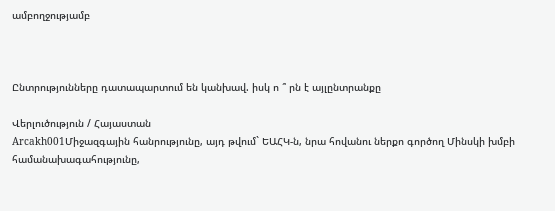ամբողջությամբ



Ընտրությունները դատապարտում են կանխավ. իսկ ո ՞ րն է այլընտրանքը

Վերլուծություն / Հայաստան
Arcakh001Միջազգային հանրությունը, այդ թվում` ԵԱՀԿ-ն, նրա հովանու ներքո գործող Մինսկի խմբի համանախագահությունը,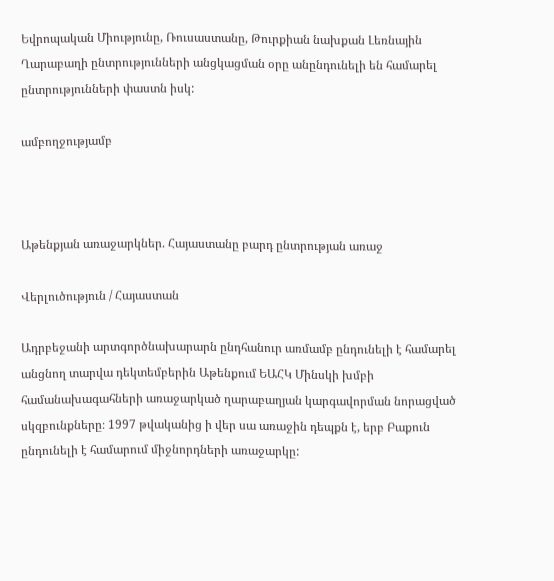Եվրոպական Միությունը, Ռուսաստանը, Թուրքիան նախքան Լեռնային Ղարաբաղի ընտրությունների անցկացման օրը անընդունելի են համարել ընտրությունների փաստն իսկ:

ամբողջությամբ



Աթենքյան առաջարկներ. Հայաստանը բարդ ընտրության առաջ

Վերլուծություն / Հայաստան

Ադրբեջանի արտգործնախարարն ընդհանուր առմամբ ընդունելի է համարել անցնող տարվա դեկտեմբերին Աթենքում ԵԱՀԿ Մինսկի խմբի համանախագահների առաջարկած ղարաբաղյան կարգավորման նորացված սկզբունքները։ 1997 թվականից ի վեր սա առաջին դեպքն է, երբ Բաքուն ընդունելի է համարում միջնորդների առաջարկը: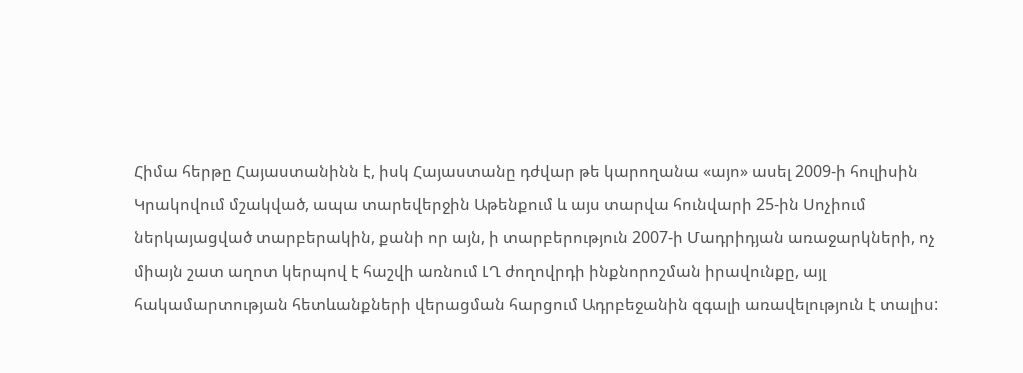Հիմա հերթը Հայաստանինն է, իսկ Հայաստանը դժվար թե կարողանա «այո» ասել 2009-ի հուլիսին Կրակովում մշակված, ապա տարեվերջին Աթենքում և այս տարվա հունվարի 25-ին Սոչիում ներկայացված տարբերակին, քանի որ այն, ի տարբերություն 2007-ի Մադրիդյան առաջարկների, ոչ միայն շատ աղոտ կերպով է հաշվի առնում ԼՂ ժողովրդի ինքնորոշման իրավունքը, այլ հակամարտության հետևանքների վերացման հարցում Ադրբեջանին զգալի առավելություն է տալիս: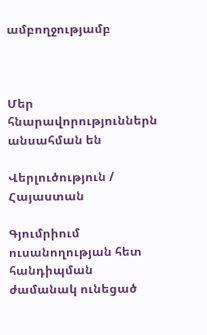ամբողջությամբ



Մեր հնարավորություններն անսահման են

Վերլուծություն / Հայաստան

Գյումրիում ուսանողության հետ հանդիպման ժամանակ ունեցած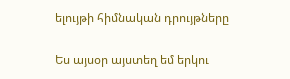ելույթի հիմնական դրույթները

Ես այսօր այստեղ եմ երկու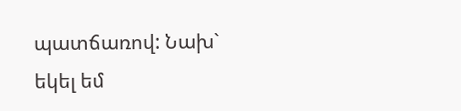պատճառով: Նախ` եկել եմ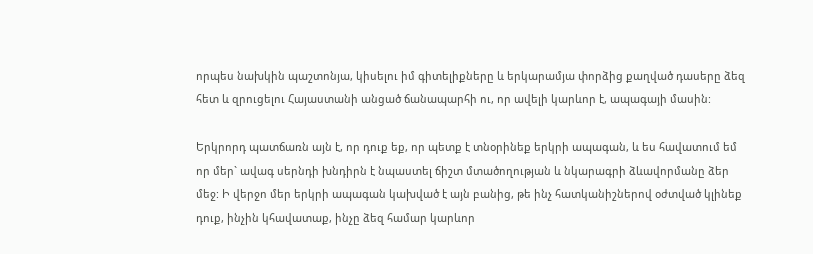որպես նախկին պաշտոնյա, կիսելու իմ գիտելիքները և երկարամյա փորձից քաղված դասերը ձեզ հետ և զրուցելու Հայաստանի անցած ճանապարհի ու, որ ավելի կարևոր է, ապագայի մասին:

Երկրորդ պատճառն այն է, որ դուք եք, որ պետք է տնօրինեք երկրի ապագան, և ես հավատում եմ որ մեր` ավագ սերնդի խնդիրն է նպաստել ճիշտ մտածողության և նկարագրի ձևավորմանը ձեր մեջ: Ի վերջո մեր երկրի ապագան կախված է այն բանից, թե ինչ հատկանիշներով օժտված կլինեք դուք, ինչին կհավատաք, ինչը ձեզ համար կարևոր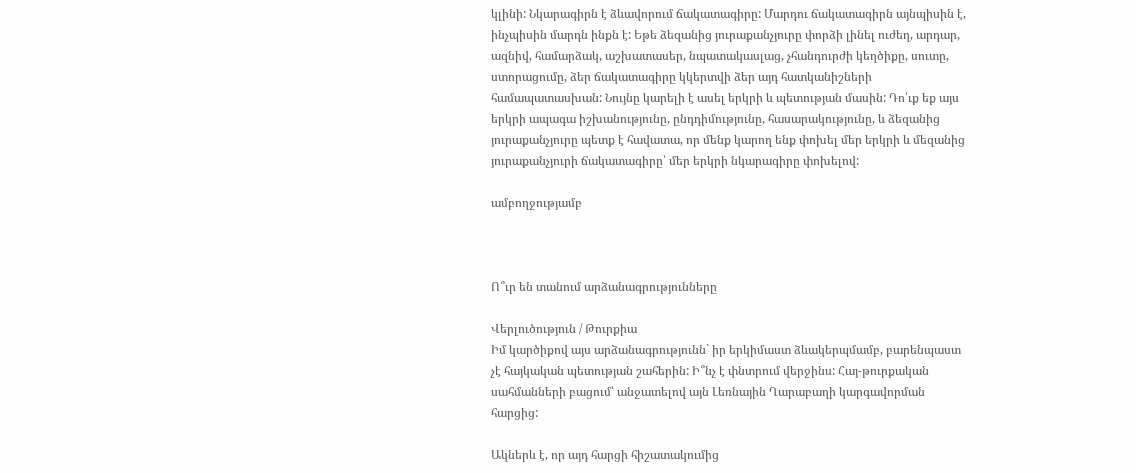կլինի: Նկարագիրն է ձևավորում ճակատագիրը: Մարդու ճակատագիրն այնպիսին է, ինչպիսին մարդն ինքն է: Եթե ձեզանից յուրաքանչյուրը փորձի լինել ուժեղ, արդար, ազնիվ, համարձակ, աշխատասեր, նպատակասլաց, չհանդուրժի կեղծիքը, սուտը, ստորացումը, ձեր ճակատագիրը կկերտվի ձեր այդ հատկանիշների համապատասխան: Նույնը կարելի է ասել երկրի և պետության մասին: Դո՛ւք եք այս երկրի ապագա իշխանությունը, ընդդիմությունը, հասարակությունը, և ձեզանից յուրաքանչյուրը պետք է հավատա, որ մենք կարող ենք փոխել մեր երկրի և մեզանից յուրաքանչյուրի ճակատագիրը՝ մեր երկրի նկարագիրը փոխելով:

ամբողջությամբ



Ո՞ւր են տանում արձանագրությունները

Վերլուծություն / Թուրքիա
Իմ կարծիքով այս արձանագրությունն` իր երկիմաստ ձևակերպմամբ, բարենպաստ չէ հայկական պետության շահերին: Ի՞նչ է փնտրում վերջինս: Հայ-թուրքական սահմանների բացում՝ անջատելով այն Լեռնային Ղարաբաղի կարգավորման հարցից:

Ակներև է, որ այդ հարցի հիշատակումից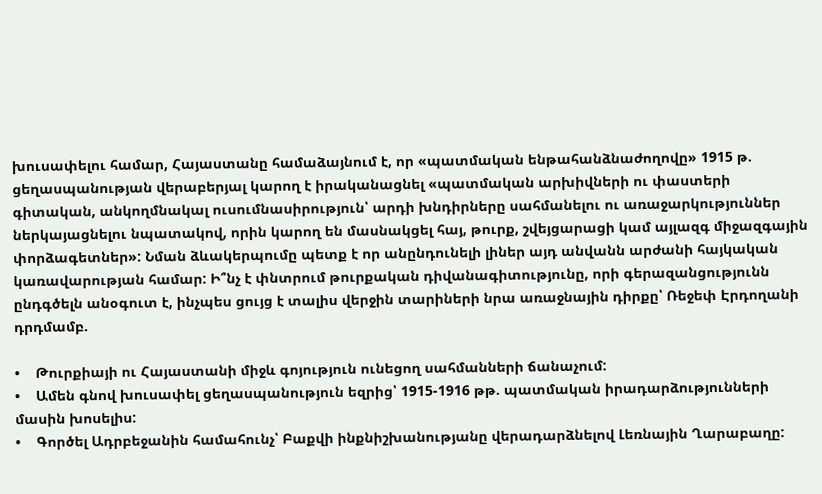խուսափելու համար, Հայաստանը համաձայնում է, որ «պատմական ենթահանձնաժողովը» 1915 թ. ցեղասպանության վերաբերյալ կարող է իրականացնել «պատմական արխիվների ու փաստերի գիտական, անկողմնակալ ուսումնասիրություն՝ արդի խնդիրները սահմանելու ու առաջարկություններ ներկայացնելու նպատակով, որին կարող են մասնակցել հայ, թուրք, շվեյցարացի կամ այլազգ միջազգային փորձագետներ»: Նման ձևակերպումը պետք է որ անընդունելի լիներ այդ անվանն արժանի հայկական կառավարության համար: Ի՞նչ է փնտրում թուրքական դիվանագիտությունը, որի գերազանցությունն ընդգծելն անօգուտ է, ինչպես ցույց է տալիս վերջին տարիների նրա առաջնային դիրքը՝ Ռեջեփ Էրդողանի դրդմամբ.

•    Թուրքիայի ու Հայաստանի միջև գոյություն ունեցող սահմանների ճանաչում:
•    Ամեն գնով խուսափել ցեղասպանություն եզրից՝ 1915-1916 թթ. պատմական իրադարձությունների մասին խոսելիս:
•    Գործել Ադրբեջանին համահունչ՝ Բաքվի ինքնիշխանությանը վերադարձնելով Լեռնային Ղարաբաղը: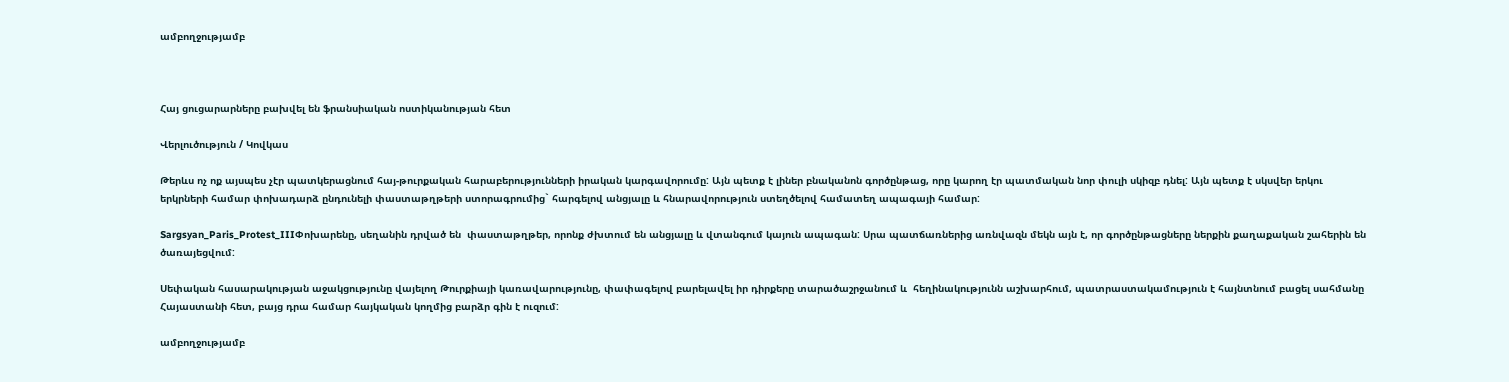ամբողջությամբ



Հայ ցուցարարները բախվել են ֆրանսիական ոստիկանության հետ

Վերլուծություն / Կովկաս

Թերևս ոչ ոք այսպես չէր պատկերացնում հայ-թուրքական հարաբերությունների իրական կարգավորումը: Այն պետք է լիներ բնականոն գործընթաց, որը կարող էր պատմական նոր փուլի սկիզբ դնել: Այն պետք է սկսվեր երկու երկրների համար փոխադարձ ընդունելի փաստաթղթերի ստորագրումից` հարգելով անցյալը և հնարավորություն ստեղծելով համատեղ ապագայի համար:

Sargsyan_Paris_Protest_IIIՓոխարենը, սեղանին դրված են  փաստաթղթեր, որոնք ժխտում են անցյալը և վտանգում կայուն ապագան: Սրա պատճառներից առնվազն մեկն այն է, որ գործընթացները ներքին քաղաքական շահերին են ծառայեցվում:

Սեփական հասարակության աջակցությունը վայելող Թուրքիայի կառավարությունը, փափագելով բարելավել իր դիրքերը տարածաշրջանում և  հեղինակությունն աշխարհում, պատրաստակամություն է հայնտնում բացել սահմանը Հայաստանի հետ, բայց դրա համար հայկական կողմից բարձր գին է ուզում:

ամբողջությամբ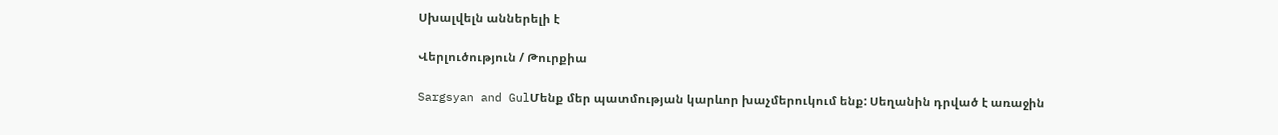Սխալվելն աններելի է

Վերլուծություն / Թուրքիա

Sargsyan and GulՄենք մեր պատմության կարևոր խաչմերուկում ենք: Սեղանին դրված է առաջին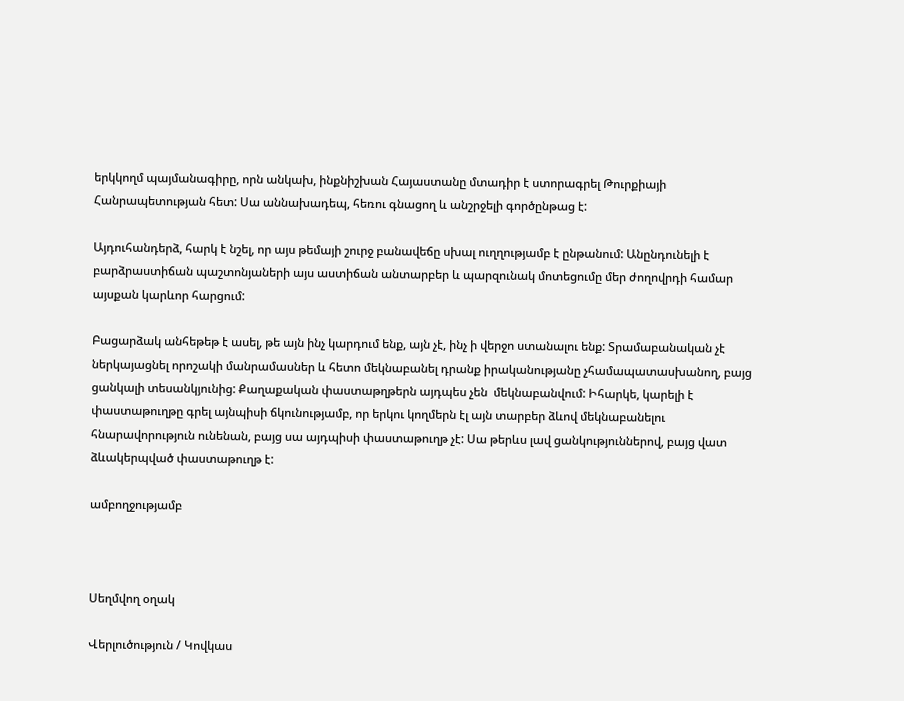երկկողմ պայմանագիրը, որն անկախ, ինքնիշխան Հայաստանը մտադիր է ստորագրել Թուրքիայի Հանրապետության հետ: Սա աննախադեպ, հեռու գնացող և անշրջելի գործընթաց է:

Այդուհանդերձ, հարկ է նշել, որ այս թեմայի շուրջ բանավեճը սխալ ուղղությամբ է ընթանում: Անընդունելի է բարձրաստիճան պաշտոնյաների այս աստիճան անտարբեր և պարզունակ մոտեցումը մեր ժողովրդի համար այսքան կարևոր հարցում:

Բացարձակ անհեթեթ է ասել, թե այն ինչ կարդում ենք, այն չէ, ինչ ի վերջո ստանալու ենք: Տրամաբանական չէ ներկայացնել որոշակի մանրամասներ և հետո մեկնաբանել դրանք իրականությանը չհամապատասխանող, բայց ցանկալի տեսանկյունից: Քաղաքական փաստաթղթերն այդպես չեն  մեկնաբանվում: Իհարկե, կարելի է փաստաթուղթը գրել այնպիսի ճկունությամբ, որ երկու կողմերն էլ այն տարբեր ձևով մեկնաբանելու հնարավորություն ունենան, բայց սա այդպիսի փաստաթուղթ չէ: Սա թերևս լավ ցանկություններով, բայց վատ ձևակերպված փաստաթուղթ է:

ամբողջությամբ



Սեղմվող օղակ

Վերլուծություն / Կովկաս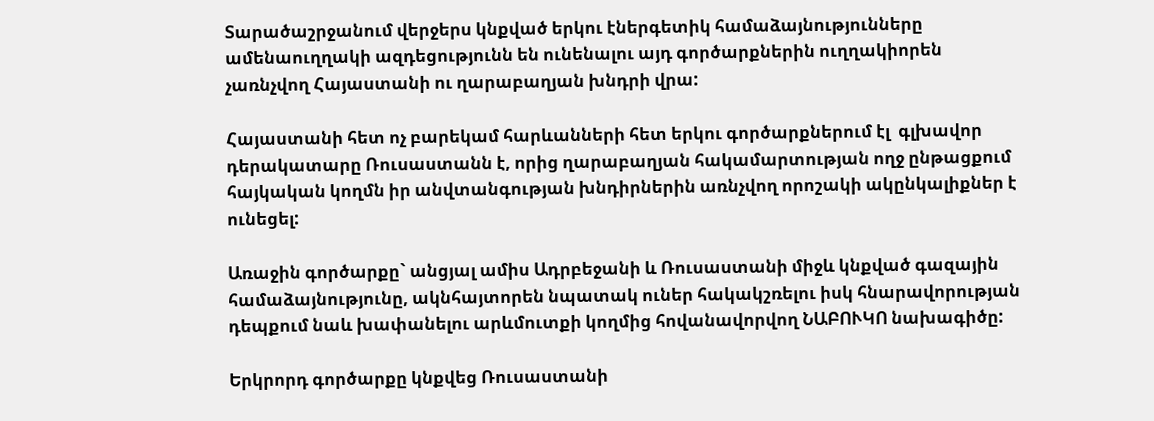Տարածաշրջանում վերջերս կնքված երկու էներգետիկ համաձայնությունները ամենաուղղակի ազդեցությունն են ունենալու այդ գործարքներին ուղղակիորեն չառնչվող Հայաստանի ու ղարաբաղյան խնդրի վրա:

Հայաստանի հետ ոչ բարեկամ հարևանների հետ երկու գործարքներում էլ  գլխավոր դերակատարը Ռուսաստանն է, որից ղարաբաղյան հակամարտության ողջ ընթացքում հայկական կողմն իր անվտանգության խնդիրներին առնչվող որոշակի ակընկալիքներ է ունեցել:

Առաջին գործարքը` անցյալ ամիս Ադրբեջանի և Ռուսաստանի միջև կնքված գազային համաձայնությունը, ակնհայտորեն նպատակ ուներ հակակշռելու իսկ հնարավորության դեպքում նաև խափանելու արևմուտքի կողմից հովանավորվող ՆԱԲՈՒԿՈ նախագիծը:

Երկրորդ գործարքը կնքվեց Ռուսաստանի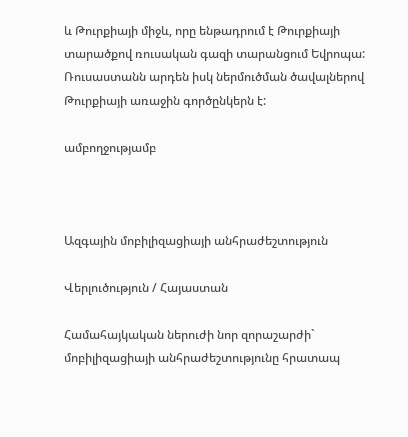և Թուրքիայի միջև, որը ենթադրում է Թուրքիայի տարածքով ռուսական գազի տարանցում Եվրոպա: Ռուսաստանն արդեն իսկ ներմուծման ծավալներով Թուրքիայի առաջին գործընկերն է:

ամբողջությամբ



Ազգային մոբիլիզացիայի անհրաժեշտություն

Վերլուծություն / Հայաստան

Համահայկական ներուժի նոր զորաշարժի` մոբիլիզացիայի անհրաժեշտությունը հրատապ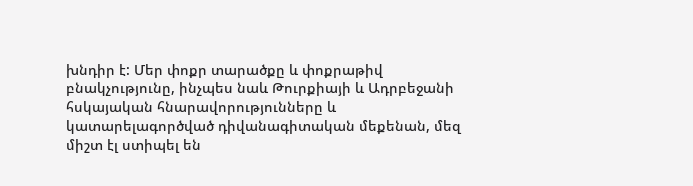խնդիր է: Մեր փոքր տարածքը և փոքրաթիվ բնակչությունը, ինչպես նաև Թուրքիայի և Ադրբեջանի հսկայական հնարավորությունները և կատարելագործված դիվանագիտական մեքենան, մեզ միշտ էլ ստիպել են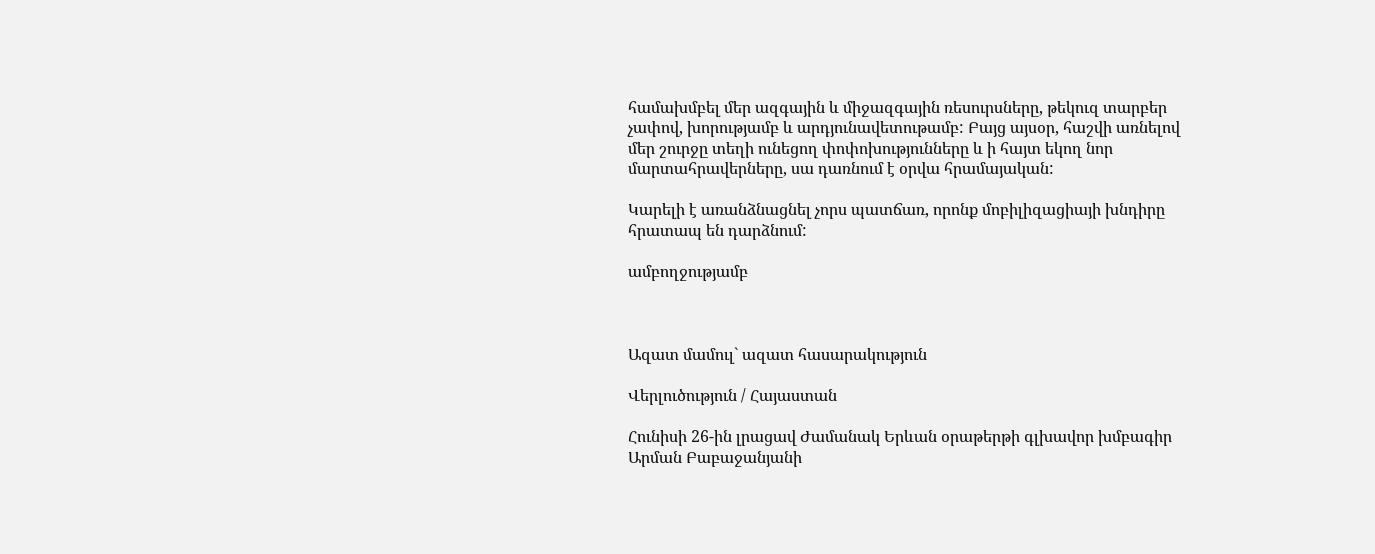համախմբել մեր ազգային և միջազգային ռեսուրսները, թեկուզ տարբեր չափով, խորությամբ և արդյունավետութամբ: Բայց այսօր, հաշվի առնելով մեր շուրջը տեղի ունեցող փոփոխությունները և ի հայտ եկող նոր մարտահրավերները, սա դառնում է օրվա հրամայական:

Կարելի է առանձնացնել չորս պատճառ, որոնք մոբիլիզացիայի խնդիրը հրատապ են դարձնում:

ամբողջությամբ



Ազատ մամուլ` ազատ հասարակություն

Վերլուծություն / Հայաստան

Հունիսի 26-ին լրացավ Ժամանակ Երևան օրաթերթի գլխավոր խմբագիր Արման Բաբաջանյանի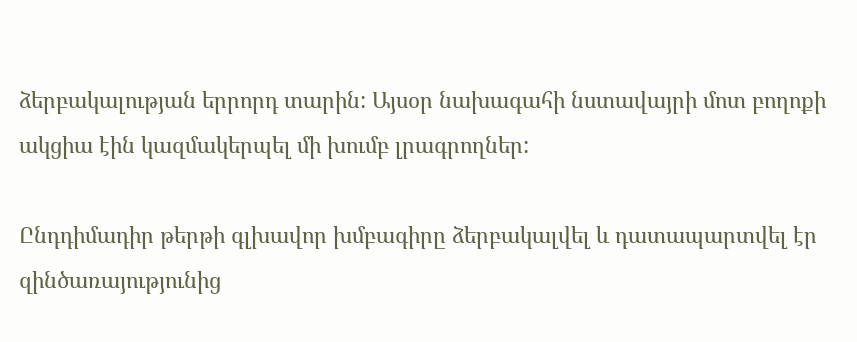ձերբակալության երրորդ տարին: Այսօր նախագահի նստավայրի մոտ բողոքի ակցիա էին կազմակերպել մի խումբ լրագրողներ:

Ընդդիմադիր թերթի գլխավոր խմբագիրը ձերբակալվել և դատապարտվել էր զինծառայությունից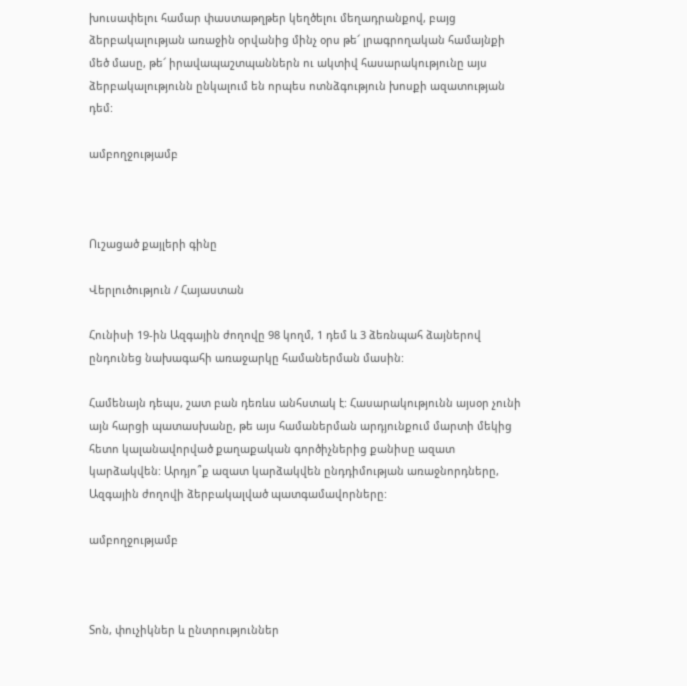խուսափելու համար փաստաթղթեր կեղծելու մեղադրանքով, բայց ձերբակալության առաջին օրվանից մինչ օրս թե՜ լրագրողական համայնքի մեծ մասը, թե՜ իրավապաշտպաններն ու ակտիվ հասարակությունը այս ձերբակալությունն ընկալում են որպես ոտնձգություն խոսքի ազատության դեմ:

ամբողջությամբ



Ուշացած քայլերի գինը

Վերլուծություն / Հայաստան

Հունիսի 19-ին Ազգային ժողովը 98 կողմ, 1 դեմ և 3 ձեռնպահ ձայներով ընդունեց նախագահի առաջարկը համաներման մասին:

Համենայն դեպս, շատ բան դեռևս անհստակ է: Հասարակությունն այսօր չունի այն հարցի պատասխանը, թե այս համաներման արդյունքում մարտի մեկից հետո կալանավորված քաղաքական գործիչներից քանիսը ազատ կարձակվեն: Արդյո՞ք ազատ կարձակվեն ընդդիմության առաջնորդները, Ազգային ժողովի ձերբակալված պատգամավորները:

ամբողջությամբ



Տոն, փուչիկներ և ընտրություններ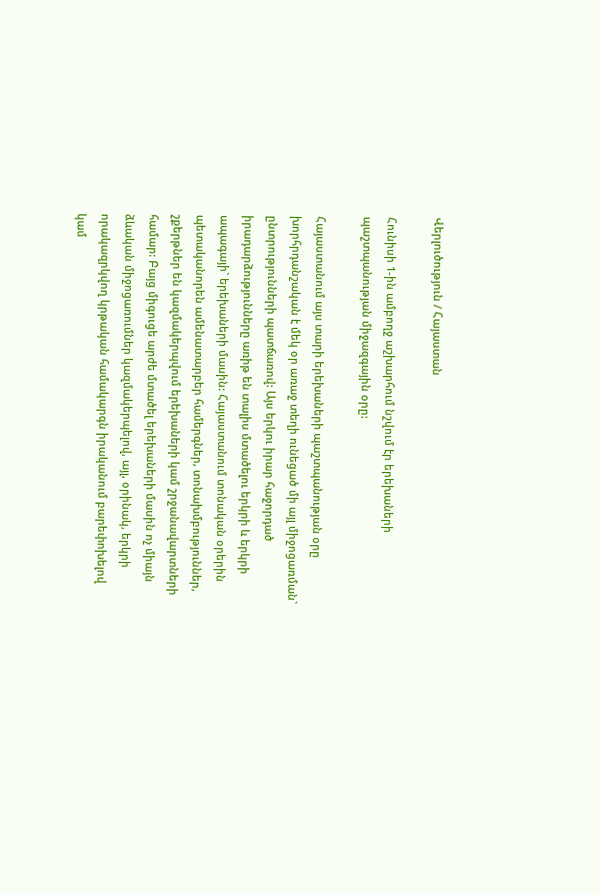Վերլուծություն / Հայաստան

Հունիսի 1-ին ամբողջ աշխարհում նշվում էր երեխաների պաշտպանության միջազգային օրը:

Հայաստանում այս տարի երեխաների պաշտպանության օրը խորհրդանշական է մեկ օր առաջ տեղի ունեցած մի այլ միջոցառման` ընտրությունների պատճառով: Այս երկու իրար հաջորդած իրադարձությունները առիթ են տալիս մտածելու երկրի և երկրի ապագայի` երեխաների մասին: Հայաստանում տոնական օրերին պետականորեն ամենատարբեր համերգներ, տոնախմբություններ, շքերթներ են կազմակերպվում երեխաների կամ շրջանավարտների համար: Բայց միգուցե արժե մտածել երեխաների մասին ոչ միայն ձևական միջոցառումներ կազմակերպելով, այլ, օրինակ, երկրի որակազրկվող կրթական համակարգն իրականում բարեփոխելով կամ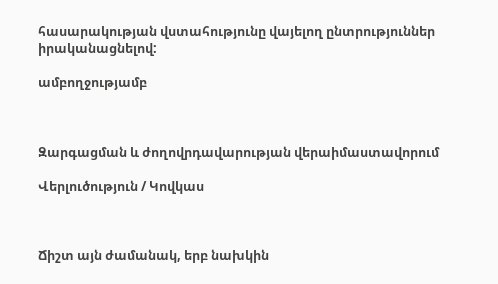հասարակության վստահությունը վայելող ընտրություններ իրականացնելով:

ամբողջությամբ



Զարգացման և ժողովրդավարության վերաիմաստավորում

Վերլուծություն / Կովկաս



Ճիշտ այն ժամանակ, երբ նախկին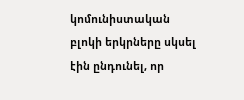կոմունիստական բլոկի երկրները սկսել էին ընդունել, որ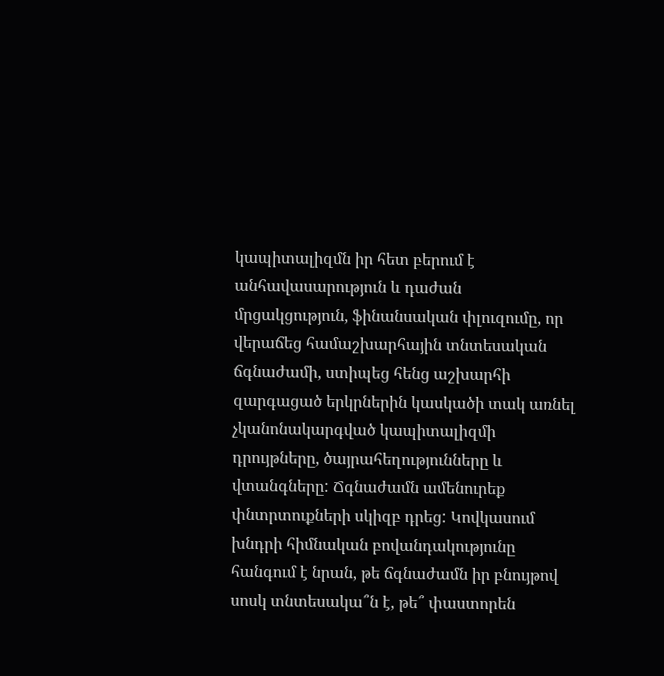կապիտալիզմն իր հետ բերում է անհավասարություն և դաժան մրցակցություն, ֆինանսական փլուզումը, որ վերաճեց համաշխարհային տնտեսական ճգնաժամի, ստիպեց հենց աշխարհի զարգացած երկրներին կասկածի տակ առնել չկանոնակարգված կապիտալիզմի դրույթները, ծայրահեղությունները և վտանգները: Ճգնաժամն ամենուրեք փնտրտուքների սկիզբ դրեց: Կովկասում խնդրի հիմնական բովանդակությունը հանգում է նրան, թե ճգնաժամն իր բնույթով սոսկ տնտեսակա՞ն է, թե՞ փաստորեն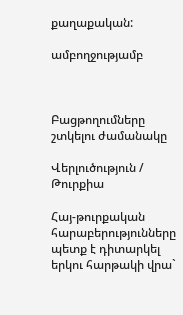քաղաքական:

ամբողջությամբ



Բացթողումները շտկելու ժամանակը

Վերլուծություն / Թուրքիա

Հայ-թուրքական հարաբերությունները պետք է դիտարկել երկու հարթակի վրա`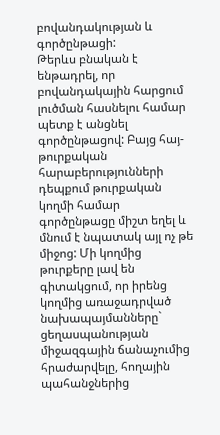բովանդակության և գործընթացի:
Թերևս բնական է ենթադրել, որ բովանդակային հարցում լուծման հասնելու համար պետք է անցնել գործընթացով: Բայց հայ-թուրքական հարաբերությունների դեպքում թուրքական կողմի համար գործընթացը միշտ եղել և մնում է նպատակ այլ ոչ թե միջոց: Մի կողմից թուրքերը լավ են գիտակցում, որ իրենց կողմից առաջադրված նախապայմանները` ցեղասպանության միջազգային ճանաչումից հրաժարվելը, հողային պահանջներից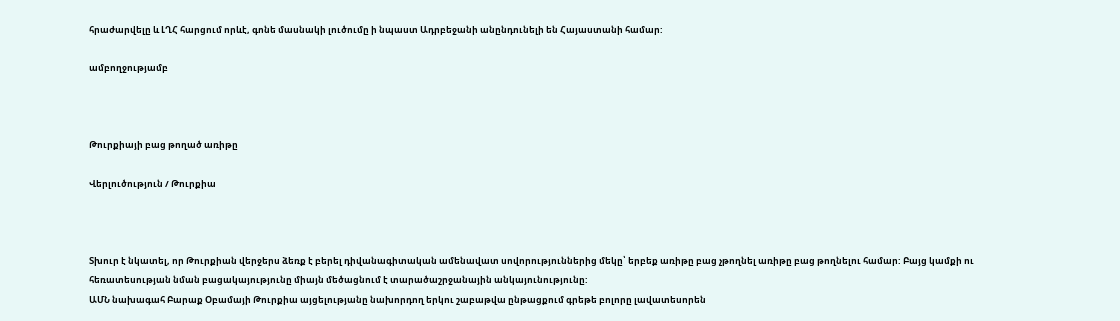հրաժարվելը և ԼՂՀ հարցում որևէ, գոնե մասնակի լուծումը ի նպաստ Ադրբեջանի անընդունելի են Հայաստանի համար:

ամբողջությամբ



Թուրքիայի բաց թողած առիթը

Վերլուծություն / Թուրքիա



Տխուր է նկատել, որ Թուրքիան վերջերս ձեռք է բերել դիվանագիտական ամենավատ սովորություններից մեկը՝ երբեք առիթը բաց չթողնել առիթը բաց թողնելու համար: Բայց կամքի ու հեռատեսության նման բացակայությունը միայն մեծացնում է տարածաշրջանային անկայունությունը:
ԱՄՆ նախագահ Բարաք Օբամայի Թուրքիա այցելությանը նախորդող երկու շաբաթվա ընթացքում գրեթե բոլորը լավատեսորեն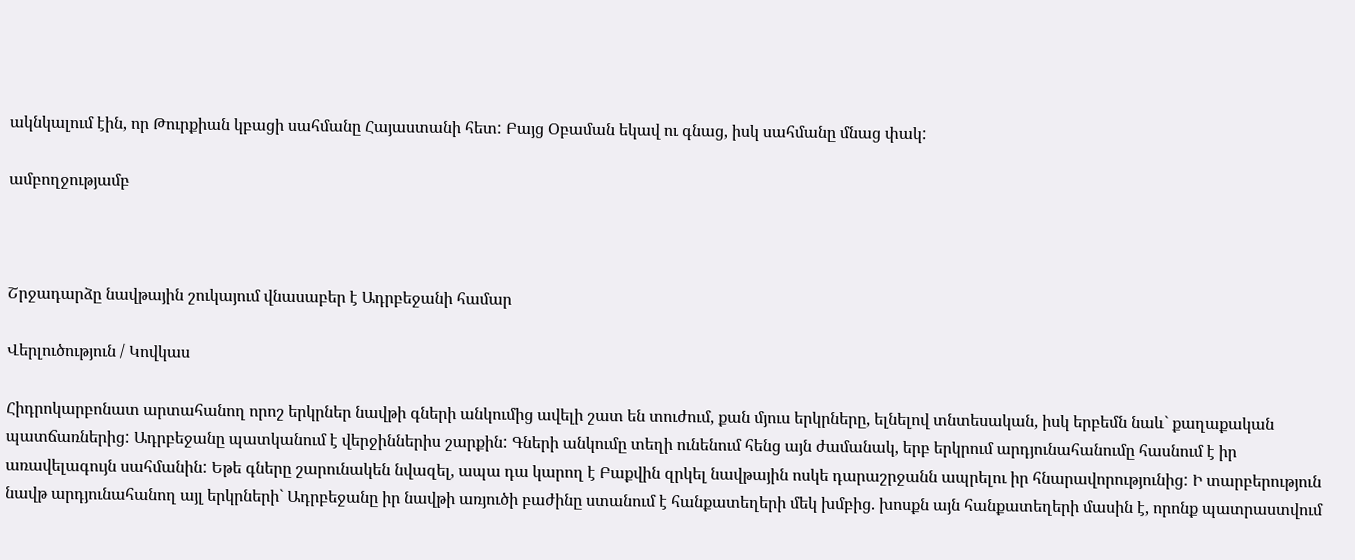ակնկալում էին, որ Թուրքիան կբացի սահմանը Հայաստանի հետ: Բայց Օբաման եկավ ու գնաց, իսկ սահմանը մնաց փակ:

ամբողջությամբ



Շրջադարձը նավթային շուկայում վնասաբեր է Ադրբեջանի համար

Վերլուծություն / Կովկաս

Հիդրոկարբոնատ արտահանող որոշ երկրներ նավթի գների անկումից ավելի շատ են տուժում, քան մյուս երկրները, ելնելով տնտեսական, իսկ երբեմն նաև` քաղաքական պատճառներից: Ադրբեջանը պատկանում է վերջիններիս շարքին: Գների անկումը տեղի ունենում հենց այն ժամանակ, երբ երկրում արդյունահանումը հասնում է իր առավելագույն սահմանին: Եթե գները շարունակեն նվազել, ապա դա կարող է Բաքվին զրկել նավթային ոսկե դարաշրջանն ապրելու իր հնարավորությունից: Ի տարբերություն նավթ արդյունահանող այլ երկրների` Ադրբեջանը իր նավթի առյուծի բաժինը ստանում է հանքատեղերի մեկ խմբից. խոսքն այն հանքատեղերի մասին է, որոնք պատրաստվում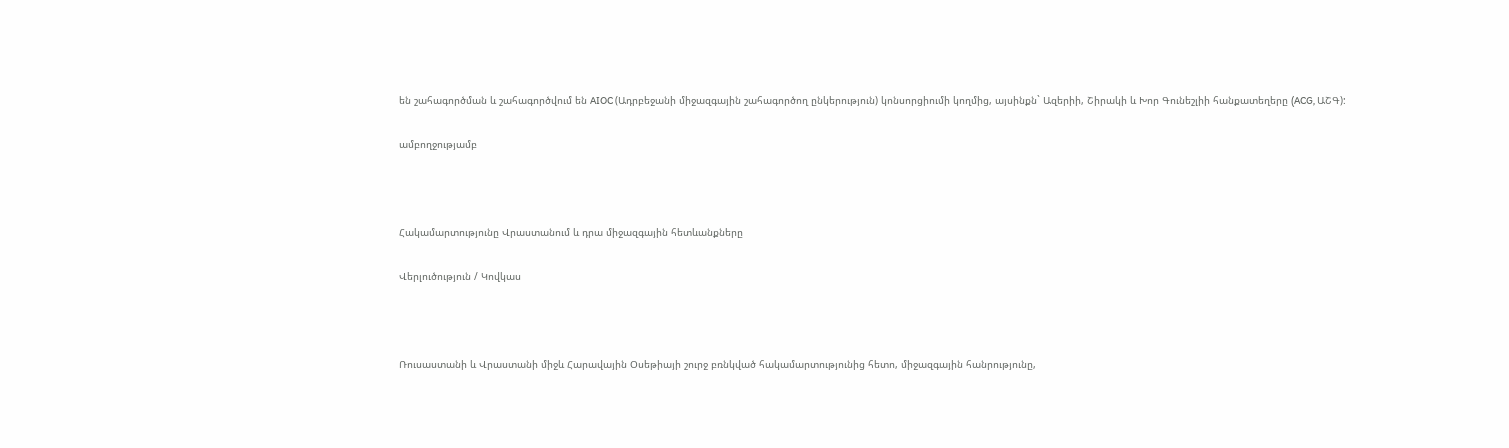են շահագործման և շահագործվում են AIOC (Ադրբեջանի միջազգային շահագործող ընկերություն) կոնսորցիումի կողմից, այսինքն` Ազերիի, Շիրակի և Խոր Գունեշլիի հանքատեղերը (ACG, ԱՇԳ):

ամբողջությամբ



Հակամարտությունը Վրաստանում և դրա միջազգային հետևանքները

Վերլուծություն / Կովկաս



Ռուսաստանի և Վրաստանի միջև Հարավային Օսեթիայի շուրջ բռնկված հակամարտությունից հետո, միջազգային հանրությունը,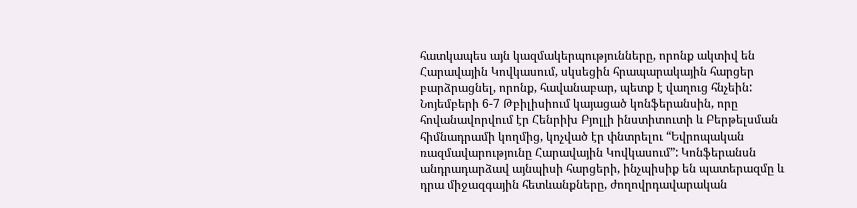հատկապես այն կազմակերպությունները, որոնք ակտիվ են Հարավային Կովկասում, սկսեցին հրապարակային հարցեր բարձրացնել, որոնք, հավանաբար, պետք է վաղուց հնչեին: Նոյեմբերի 6-7 Թբիլիսիում կայացած կոնֆերանսին, որը հովանավորվում էր Հենրիխ Բյոլլի ինստիտուտի և Բերթելսման հիմնադրամի կողմից, կոչված էր փնտրելու “Եվրոպական ռազմավարությունը Հարավային Կովկասում”: Կոնֆերանսն անդրադարձավ այնպիսի հարցերի, ինչպիսիք են պատերազմը և դրա միջազգային հետևանքները, ժողովրդավարական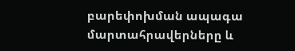բարեփոխման ապագա մարտահրավերները և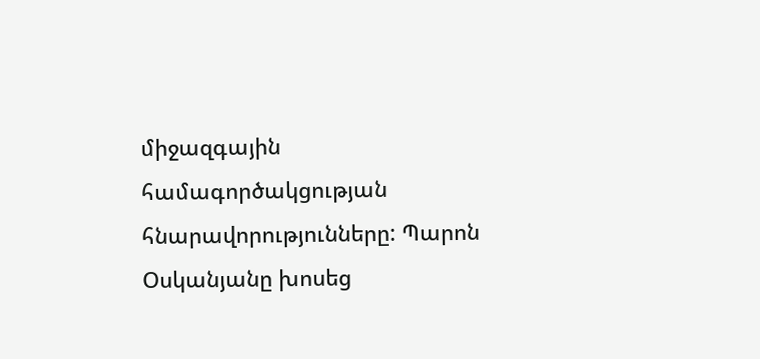միջազգային համագործակցության հնարավորությունները: Պարոն Օսկանյանը խոսեց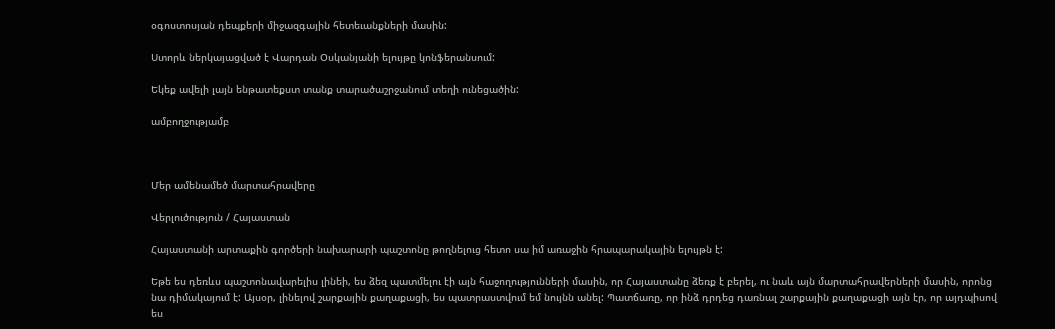օգոստոսյան դեպքերի միջազգային հետեւանքների մասին:

Ստորև ներկայացված է Վարդան Օսկանյանի ելույթը կոնֆերանսում:

Եկեք ավելի լայն ենթատեքստ տանք տարածաշրջանում տեղի ունեցածին:

ամբողջությամբ



Մեր ամենամեծ մարտահրավերը

Վերլուծություն / Հայաստան

Հայաստանի արտաքին գործերի նախարարի պաշտոնը թողնելուց հետո սա իմ առաջին հրապարակային ելույթն է:

Եթե ես դեռևս պաշտոնավարելիս լինեի, ես ձեզ պատմելու էի այն հաջողությունների մասին, որ Հայաստանը ձեռք է բերել, ու նաև այն մարտահրավերների մասին, որոնց նա դիմակայում է: Այսօր, լինելով շարքային քաղաքացի, ես պատրաստվում եմ նույնն անել: Պատճառը, որ ինձ դրդեց դառնալ շարքային քաղաքացի այն էր, որ այդպիսով ես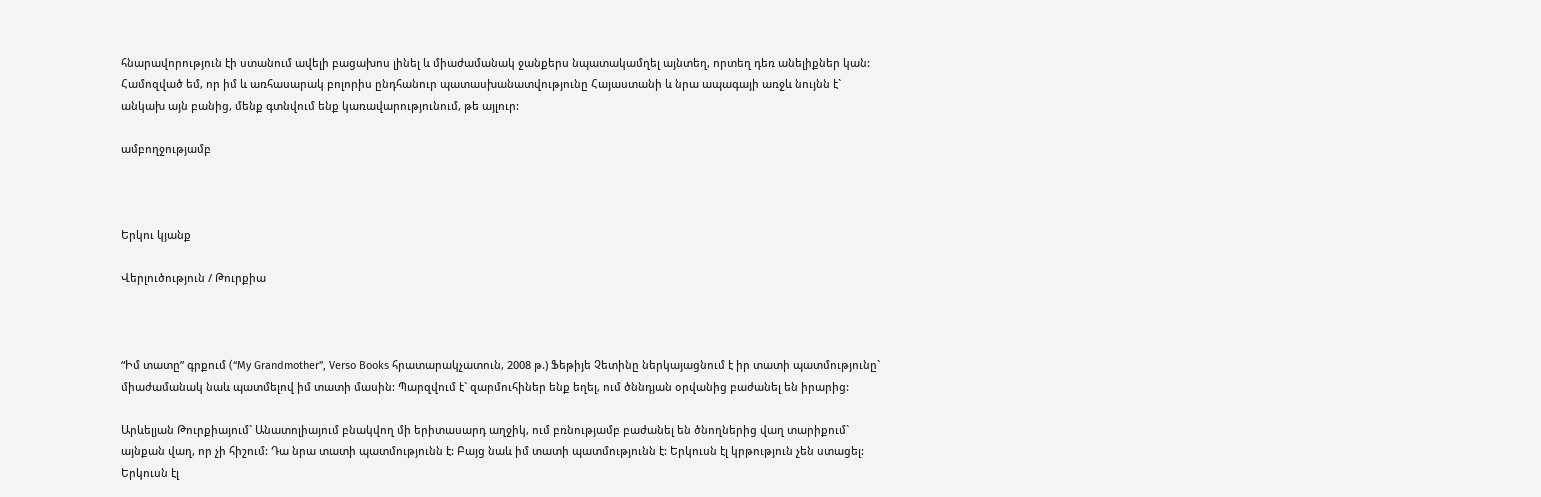հնարավորություն էի ստանում ավելի բացախոս լինել և միաժամանակ ջանքերս նպատակամղել այնտեղ, որտեղ դեռ անելիքներ կան: Համոզված եմ, որ իմ և առհասարակ բոլորիս ընդհանուր պատասխանատվությունը Հայաստանի և նրա ապագայի առջև նույնն է` անկախ այն բանից, մենք գտնվում ենք կառավարությունում, թե այլուր:

ամբողջությամբ



Երկու կյանք

Վերլուծություն / Թուրքիա



“Իմ տատը” գրքում (“My Grandmother”, Verso Books հրատարակչատուն, 2008 թ.) Ֆեթիյե Չետինը ներկայացնում է իր տատի պատմությունը` միաժամանակ նաև պատմելով իմ տատի մասին: Պարզվում է` զարմուհիներ ենք եղել, ում ծննդյան օրվանից բաժանել են իրարից:

Արևելյան Թուրքիայում` Անատոլիայում բնակվող մի երիտասարդ աղջիկ, ում բռնությամբ բաժանել են ծնողներից վաղ տարիքում` այնքան վաղ, որ չի հիշում: Դա նրա տատի պատմությունն է: Բայց նաև իմ տատի պատմությունն է: Երկուսն էլ կրթություն չեն ստացել: Երկուսն էլ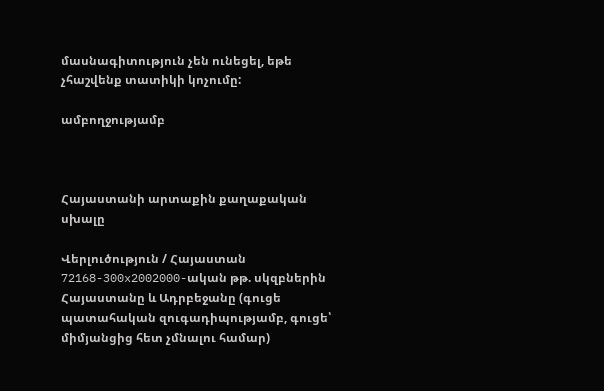մասնագիտություն չեն ունեցել, եթե չհաշվենք տատիկի կոչումը:

ամբողջությամբ



Հայաստանի արտաքին քաղաքական սխալը

Վերլուծություն / Հայաստան
72168-300x2002000-ական թթ. սկզբներին Հայաստանը և Ադրբեջանը (գուցե պատահական զուգադիպությամբ, գուցե՝ միմյանցից հետ չմնալու համար)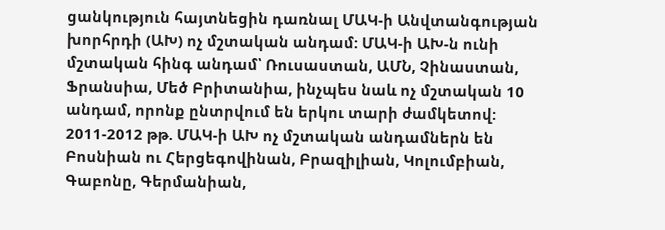ցանկություն հայտնեցին դառնալ ՄԱԿ-ի Անվտանգության խորհրդի (ԱԽ) ոչ մշտական անդամ: ՄԱԿ-ի ԱԽ-ն ունի մշտական հինգ անդամ՝ Ռուսաստան, ԱՄՆ, Չինաստան, Ֆրանսիա, Մեծ Բրիտանիա, ինչպես նաև ոչ մշտական 10 անդամ, որոնք ընտրվում են երկու տարի ժամկետով: 2011-2012 թթ. ՄԱԿ-ի ԱԽ ոչ մշտական անդամներն են Բոսնիան ու Հերցեգովինան, Բրազիլիան, Կոլումբիան, Գաբոնը, Գերմանիան,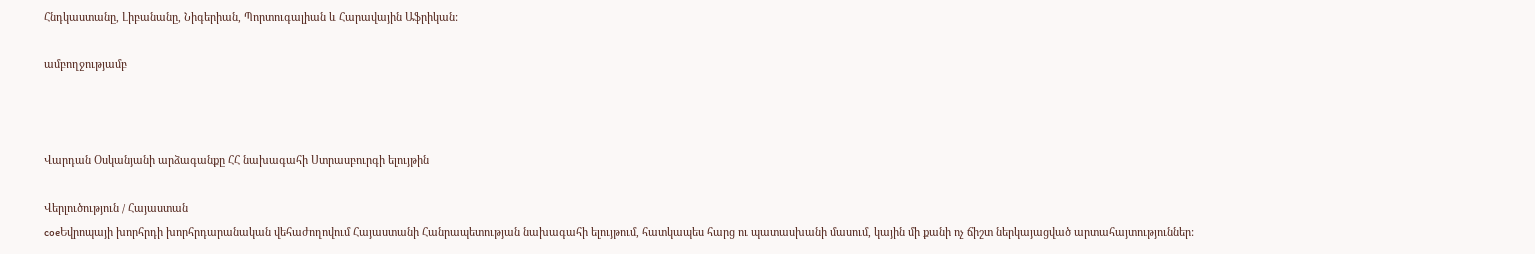Հնդկաստանը, Լիբանանը, Նիգերիան, Պորտուգալիան և Հարավային Աֆրիկան:

ամբողջությամբ



Վարդան Օսկանյանի արձագանքը ՀՀ նախագահի Ստրասբուրգի ելույթին

Վերլուծություն / Հայաստան
coeԵվրոպայի խորհրդի խորհրդարանական վեհաժողովում Հայաստանի Հանրապետության նախագահի ելույթում, հատկապես հարց ու պատասխանի մասում, կային մի քանի ոչ ճիշտ ներկայացված արտահայտություններ: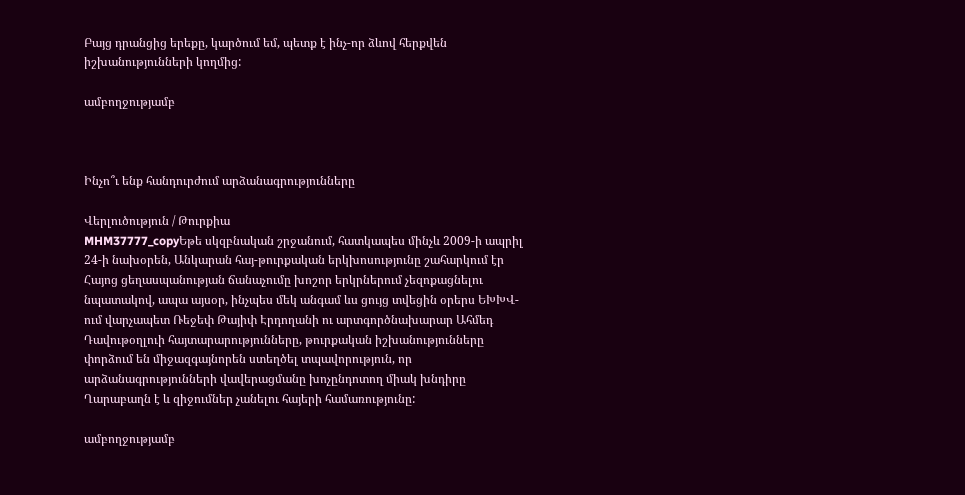Բայց դրանցից երեքը, կարծում եմ, պետք է ինչ-որ ձևով հերքվեն իշխանությունների կողմից:

ամբողջությամբ



Ինչո՞ւ ենք հանդուրժում արձանագրությունները

Վերլուծություն / Թուրքիա
MHM37777_copyԵթե սկզբնական շրջանում, հատկապես մինչև 2009-ի ապրիլ 24-ի նախօրեն, Անկարան հայ-թուրքական երկխոսությունը շահարկում էր Հայոց ցեղասպանության ճանաչումը խոշոր երկրներում չեզոքացնելու նպատակով, ապա այսօր, ինչպես մեկ անգամ ևս ցույց տվեցին օրերս ԵԽԽՎ-ում վարչապետ Ռեջեփ Թայիփ Էրդողանի ու արտգործնախարար Ահմեդ Դավութօղլուի հայտարարությունները, թուրքական իշխանությունները փորձում են միջազգայնորեն ստեղծել տպավորություն, որ արձանագրությունների վավերացմանը խոչընդոտող միակ խնդիրը Ղարաբաղն է և զիջումներ չանելու հայերի համառությունը:

ամբողջությամբ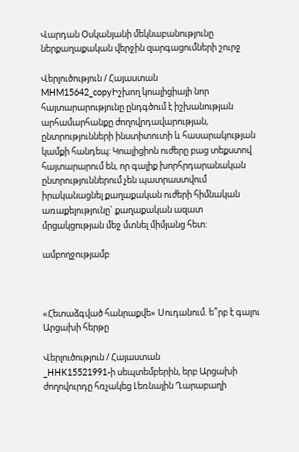Վարդան Օսկանյանի մեկնաբանությունը ներքաղաքական վերջին զարգացումների շուրջ

Վերլուծություն / Հայաստան
MHM15642_copyԻշխող կոալիցիայի նոր հայտարարությունը ընդգծում է իշխանության արհամարհանքը ժողովրդավարության, ընտրությունների ինստիտուտի և հասարակության կամքի հանդեպ: Կոալիցիոն ուժերը բաց տեքստով հայտարարում են, որ գալիք խորհրդարանական ընտրություններում չեն պատրաստվում իրականացնել քաղաքական ուժերի հիմնական առաքելությունը` քաղաքական ազատ մրցակցության մեջ մտնել միմյանց հետ:

ամբողջությամբ



«Հետաձգված հանրաքվե» Սուդանում. ե՞րբ է գալու Արցախի հերթը

Վերլուծություն / Հայաստան
_HHK15521991-ի սեպտեմբերին, երբ Արցախի ժողովուրդը հռչակեց Լեռնային Ղարաբաղի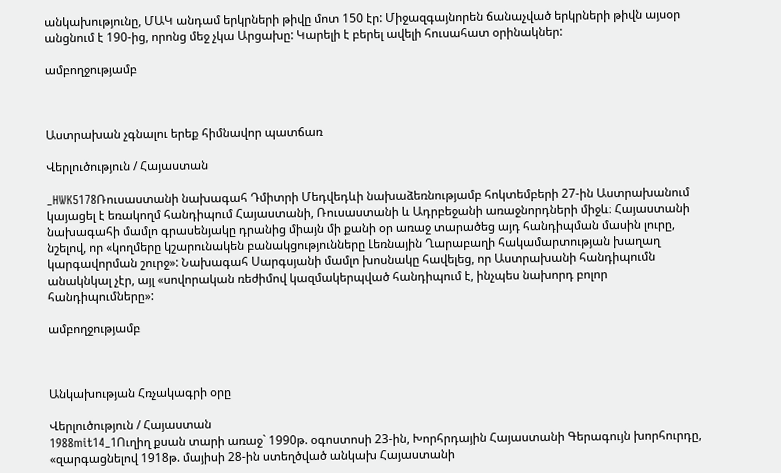անկախությունը, ՄԱԿ անդամ երկրների թիվը մոտ 150 էր: Միջազգայնորեն ճանաչված երկրների թիվն այսօր անցնում է 190-ից, որոնց մեջ չկա Արցախը: Կարելի է բերել ավելի հուսահատ օրինակներ:

ամբողջությամբ



Աստրախան չգնալու երեք հիմնավոր պատճառ

Վերլուծություն / Հայաստան

_HWK5178Ռուսաստանի նախագահ Դմիտրի Մեդվեդևի նախաձեռնությամբ հոկտեմբերի 27-ին Աստրախանում կայացել է եռակողմ հանդիպում Հայաստանի, Ռուսաստանի և Ադրբեջանի առաջնորդների միջև։ Հայաստանի նախագահի մամլո գրասենյակը դրանից միայն մի քանի օր առաջ տարածեց այդ հանդիպման մասին լուրը, նշելով, որ «կողմերը կշարունակեն բանակցությունները Լեռնային Ղարաբաղի հակամարտության խաղաղ կարգավորման շուրջ»: Նախագահ Սարգսյանի մամլո խոսնակը հավելեց, որ Աստրախանի հանդիպումն անակնկալ չէր, այլ «սովորական ռեժիմով կազմակերպված հանդիպում է, ինչպես նախորդ բոլոր հանդիպումները»:

ամբողջությամբ



Անկախության Հռչակագրի օրը

Վերլուծություն / Հայաստան
1988mit14_1Ուղիղ քսան տարի առաջ` 1990թ. օգոստոսի 23-ին, Խորհրդային Հայաստանի Գերագույն խորհուրդը, «զարգացնելով 1918թ. մայիսի 28-ին ստեղծված անկախ Հայաստանի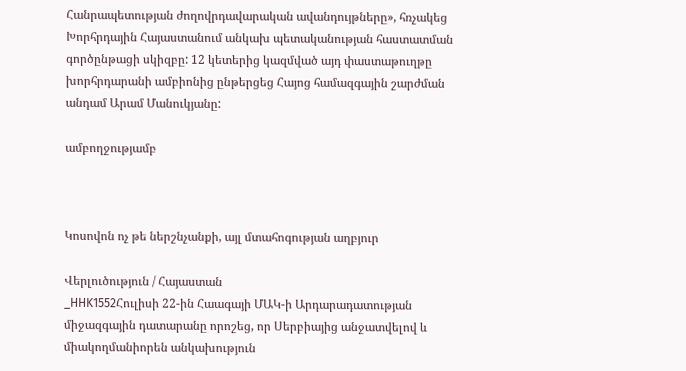Հանրապետության ժողովրդավարական ավանդույթները», հռչակեց  Խորհրդային Հայաստանում անկախ պետականության հաստատման գործընթացի սկիզբը: 12 կետերից կազմված այդ փաստաթուղթը խորհրդարանի ամբիոնից ընթերցեց Հայոց համազգային շարժման անդամ Արամ Մանուկյանը:

ամբողջությամբ



Կոսովոն ոչ թե ներշնչանքի, այլ մտահոգության աղբյուր

Վերլուծություն / Հայաստան
_HHK1552Հուլիսի 22-ին Հաագայի ՄԱԿ-ի Արդարադատության միջազգային դատարանը որոշեց, որ Սերբիայից անջատվելով և միակողմանիորեն անկախություն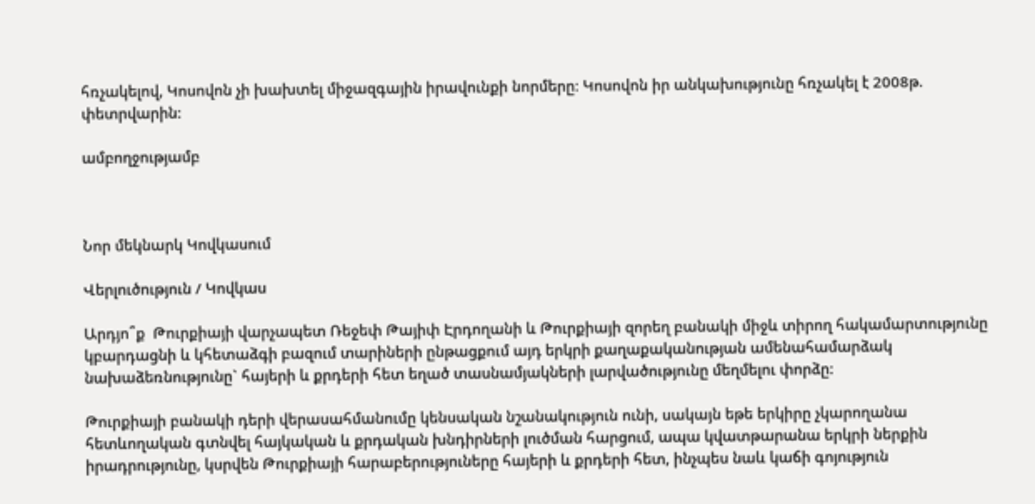հռչակելով, Կոսովոն չի խախտել միջազգային իրավունքի նորմերը։ Կոսովոն իր անկախությունը հռչակել է 2008թ. փետրվարին:

ամբողջությամբ



Նոր մեկնարկ Կովկասում

Վերլուծություն / Կովկաս

Արդյո՞ք  Թուրքիայի վարչապետ Ռեջեփ Թայիփ Էրդողանի և Թուրքիայի զորեղ բանակի միջև տիրող հակամարտությունը կբարդացնի և կհետաձգի բազում տարիների ընթացքում այդ երկրի քաղաքականության ամենահամարձակ նախաձեռնությունը` հայերի և քրդերի հետ եղած տասնամյակների լարվածությունը մեղմելու փորձը:

Թուրքիայի բանակի դերի վերասահմանումը կենսական նշանակություն ունի, սակայն եթե երկիրը չկարողանա հետևողական գտնվել հայկական և քրդական խնդիրների լուծման հարցում, ապա կվատթարանա երկրի ներքին իրադրությունը, կսրվեն Թուրքիայի հարաբերություները հայերի և քրդերի հետ, ինչպես նաև կաճի գոյություն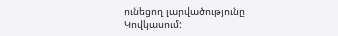ունեցող լարվածությունը Կովկասում: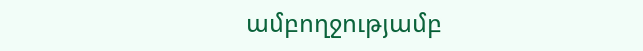ամբողջությամբ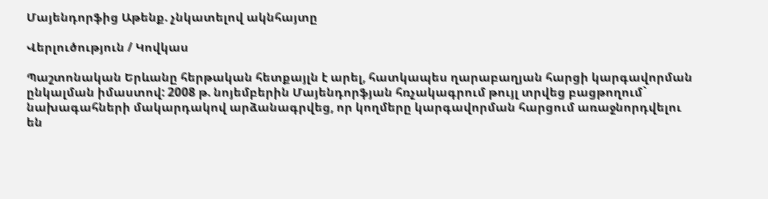Մայենդորֆից Աթենք. չնկատելով ակնհայտը

Վերլուծություն / Կովկաս

Պաշտոնական Երևանը հերթական հետքայլն է արել, հատկապես ղարաբաղյան հարցի կարգավորման ընկալման իմաստով: 2008 թ. նոյեմբերին Մայենդորֆյան հռչակագրում թույլ տրվեց բացթողում` նախագահների մակարդակով արձանագրվեց, որ կողմերը կարգավորման հարցում առաջնորդվելու են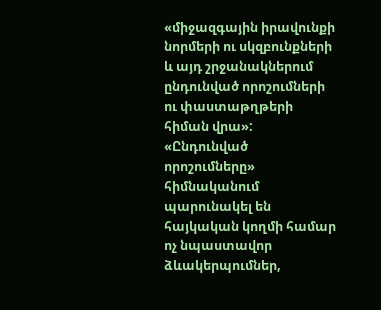«միջազգային իրավունքի նորմերի ու սկզբունքների և այդ շրջանակներում ընդունված որոշումների ու փաստաթղթերի հիման վրա»: «Ընդունված որոշումները» հիմնականում պարունակել են հայկական կողմի համար ոչ նպաստավոր ձևակերպումներ,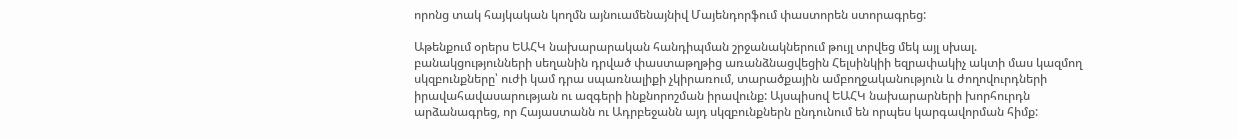որոնց տակ հայկական կողմն այնուամենայնիվ Մայենդորֆում փաստորեն ստորագրեց:

Աթենքում օրերս ԵԱՀԿ նախարարական հանդիպման շրջանակներում թույլ տրվեց մեկ այլ սխալ. բանակցությունների սեղանին դրված փաստաթղթից առանձնացվեցին Հելսինկիի եզրափակիչ ակտի մաս կազմող սկզբունքները՝ ուժի կամ դրա սպառնալիքի չկիրառում, տարածքային ամբողջականություն և ժողովուրդների իրավահավասարության ու ազգերի ինքնորոշման իրավունք: Այսպիսով ԵԱՀԿ նախարարների խորհուրդն արձանագրեց, որ Հայաստանն ու Ադրբեջանն այդ սկզբունքներն ընդունում են որպես կարգավորման հիմք: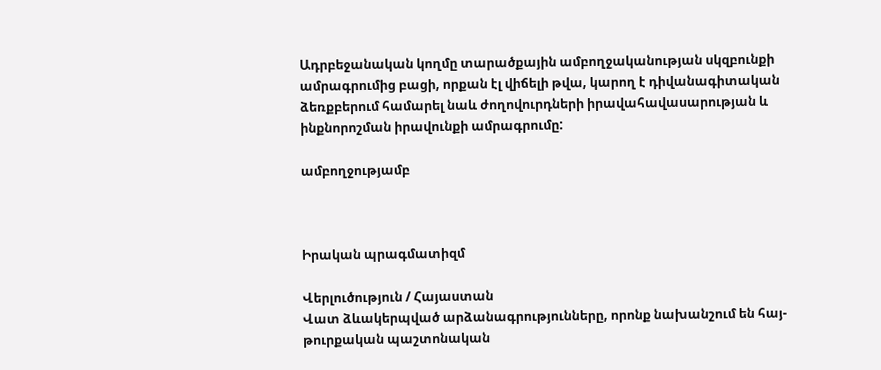Ադրբեջանական կողմը տարածքային ամբողջականության սկզբունքի ամրագրումից բացի, որքան էլ վիճելի թվա, կարող է դիվանագիտական ձեռքբերում համարել նաև ժողովուրդների իրավահավասարության և ինքնորոշման իրավունքի ամրագրումը:

ամբողջությամբ



Իրական պրագմատիզմ

Վերլուծություն / Հայաստան
Վատ ձևակերպված արձանագրությունները, որոնք նախանշում են հայ-թուրքական պաշտոնական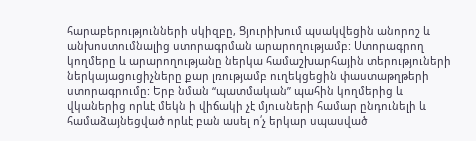հարաբերությունների սկիզբը, Ցյուրիխում պսակվեցին անորոշ և անխոստումնալից ստորագրման արարողությամբ: Ստորագրող կողմերը և արարողությանը ներկա համաշխարհային տերություների ներկայացուցիչները քար լռությամբ ուղեկցեցին փաստաթղթերի ստորագրումը: Երբ նման “պատմական” պահին կողմերից և վկաներից որևէ մեկն ի վիճակի չէ մյուսների համար ընդունելի և համաձայնեցված որևէ բան ասել ո՛չ երկար սպասված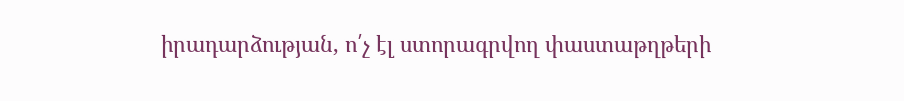իրադարձության, ո՛չ էլ ստորագրվող փաստաթղթերի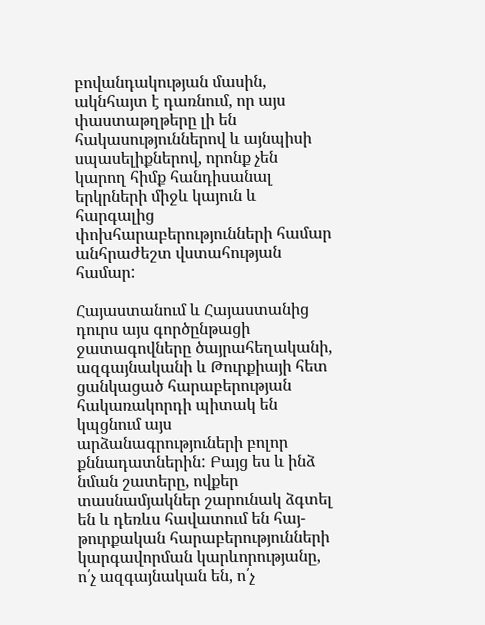բովանդակության մասին, ակնհայտ է դառնում, որ այս փաստաթղթերը լի են հակասություններով և այնպիսի սպասելիքներով, որոնք չեն կարող հիմք հանդիսանալ երկրների միջև կայուն և հարգալից փոխհարաբերությունների համար անհրաժեշտ վստահության համար:

Հայաստանում և Հայաստանից դուրս այս գործընթացի ջատագովները ծայրահեղականի, ազգայնականի և Թուրքիայի հետ ցանկացած հարաբերության հակառակորդի պիտակ են կպցնում այս արձանագրություների բոլոր քննադատներին: Բայց ես և ինձ նման շատերը, ովքեր տասնամյակներ շարունակ ձգտել են և դեռևս հավատում են հայ-թուրքական հարաբերությունների կարգավորման կարևորությանը, ո՛չ ազգայնական են, ո՛չ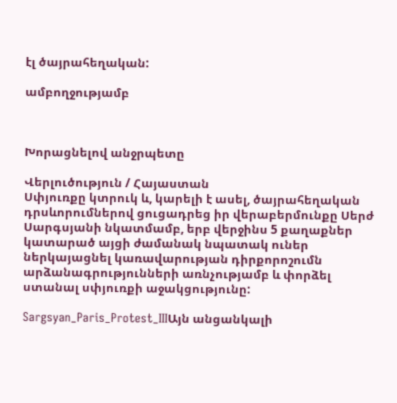էլ ծայրահեղական:

ամբողջությամբ



Խորացնելով անջրպետը

Վերլուծություն / Հայաստան
Սփյուռքը կտրուկ և, կարելի է ասել, ծայրահեղական դրսևորումներով ցուցադրեց իր վերաբերմունքը Սերժ Սարգսյանի նկատմամբ, երբ վերջինս 5 քաղաքներ կատարած այցի ժամանակ նպատակ ուներ ներկայացնել կառավարության դիրքորոշումն արձանագրությունների առնչությամբ և փորձել ստանալ սփյուռքի աջակցությունը:

Sargsyan_Paris_Protest_IIIԱյն անցանկալի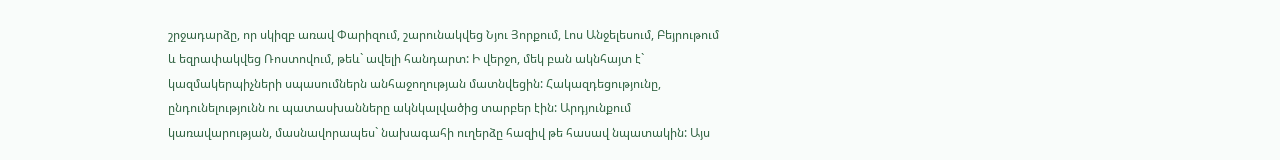շրջադարձը, որ սկիզբ առավ Փարիզում, շարունակվեց Նյու Յորքում, Լոս Անջելեսում, Բեյրութում և եզրափակվեց Ռոստովում, թեև` ավելի հանդարտ: Ի վերջո, մեկ բան ակնհայտ է` կազմակերպիչների սպասումներն անհաջողության մատնվեցին: Հակազդեցությունը, ընդունելությունն ու պատասխանները ակնկալվածից տարբեր էին: Արդյունքում կառավարության, մասնավորապես` նախագահի ուղերձը հազիվ թե հասավ նպատակին: Այս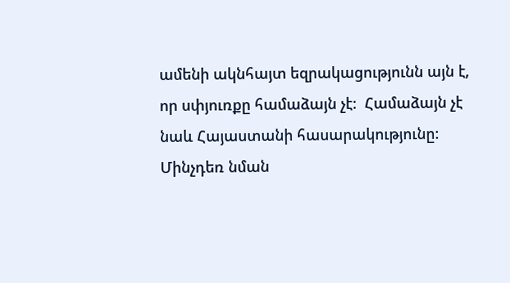ամենի ակնհայտ եզրակացությունն այն է, որ սփյուռքը համաձայն չէ:  Համաձայն չէ նաև Հայաստանի հասարակությունը: Մինչդեռ նման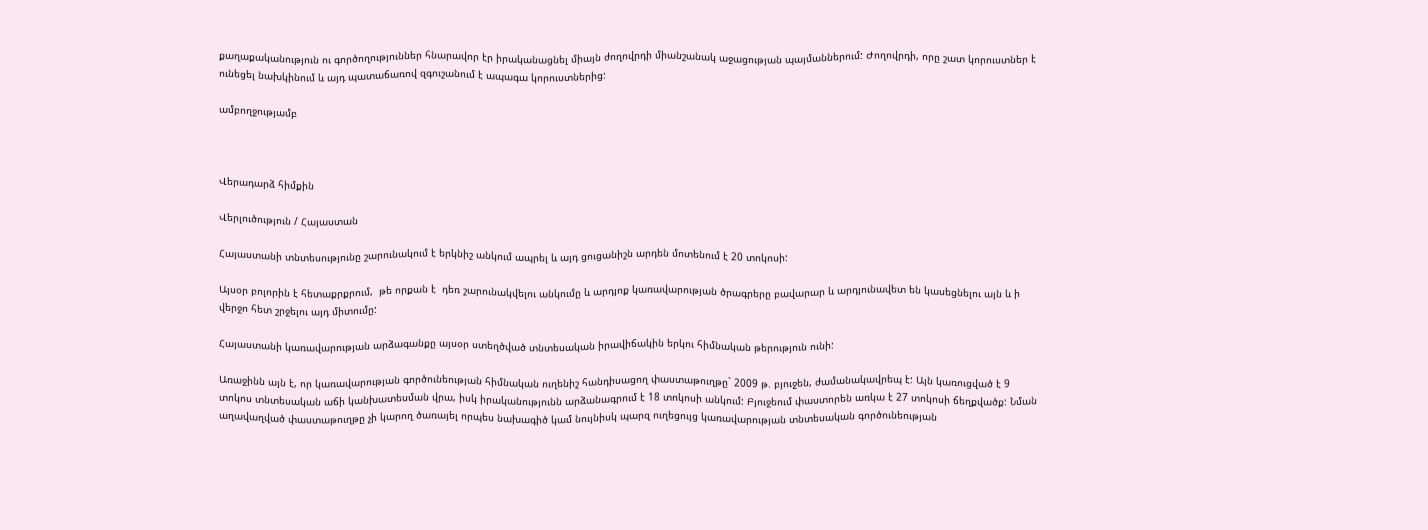քաղաքականություն ու գործողություններ հնարավոր էր իրականացնել միայն ժողովրդի միանշանակ աջացության պայմաններում: Ժողովրդի, որը շատ կորուստներ է ունեցել նախկինում և այդ պատաճառով զգուշանում է ապագա կորուստներից:

ամբողջությամբ



Վերադարձ հիմքին

Վերլուծություն / Հայաստան

Հայաստանի տնտեսությունը շարունակում է երկնիշ անկում ապրել և այդ ցուցանիշն արդեն մոտենում է 20 տոկոսի:

Այսօր բոլորին է հետաքրքրում,  թե որքան է  դեռ շարունակվելու անկումը և արդյոք կառավարության ծրագրերը բավարար և արդյունավետ են կասեցնելու այն և ի վերջո հետ շրջելու այդ միտումը:

Հայաստանի կառավարության արձագանքը այսօր ստեղծված տնտեսական իրավիճակին երկու հիմնական թերություն ունի:

Առաջինն այն է, որ կառավարության գործունեության հիմնական ուղենիշ հանդիսացող փաստաթուղթը` 2009 թ. բյուջեն, ժամանակավրեպ է: Այն կառուցված է 9 տոկոս տնտեսական աճի կանխատեսման վրա, իսկ իրականությունն արձանագրում է 18 տոկոսի անկում: Բյուջեում փաստորեն առկա է 27 տոկոսի ճեղքվածք: Նման աղավաղված փաստաթուղթը չի կարող ծառայել որպես նախագիծ կամ նույնիսկ պարզ ուղեցույց կառավարության տնտեսական գործունեության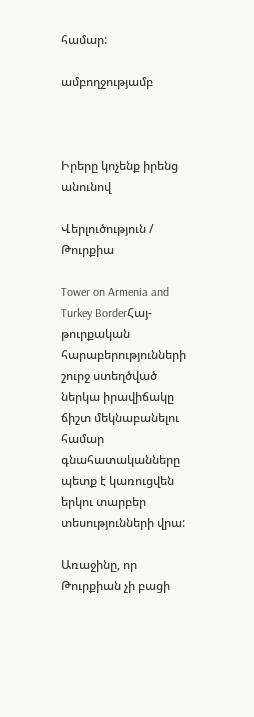համար:

ամբողջությամբ



Իրերը կոչենք իրենց անունով

Վերլուծություն / Թուրքիա

Tower on Armenia and Turkey BorderՀայ- թուրքական հարաբերությունների շուրջ ստեղծված ներկա իրավիճակը ճիշտ մեկնաբանելու համար գնահատականները պետք է կառուցվեն երկու տարբեր տեսությունների վրա:

Առաջինը, որ Թուրքիան չի բացի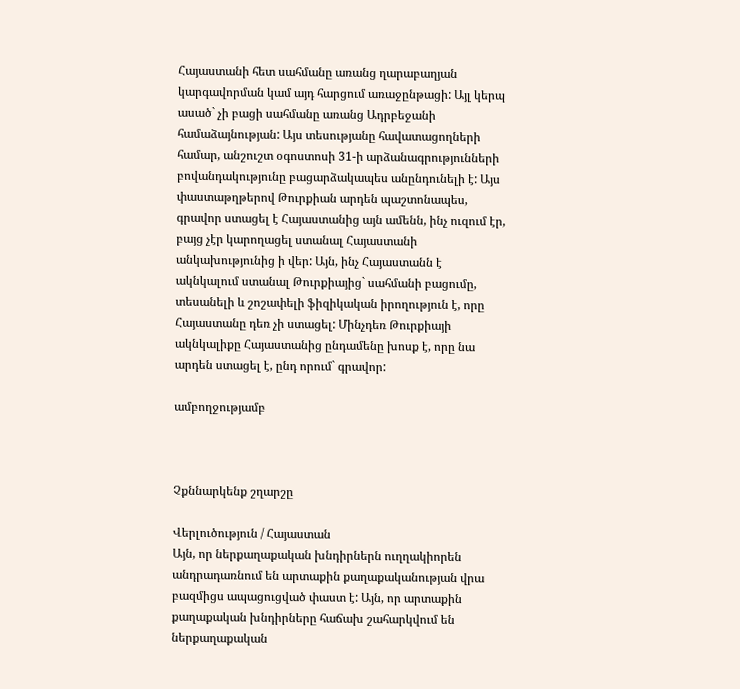Հայաստանի հետ սահմանը առանց ղարաբաղյան կարգավորման կամ այդ հարցում առաջընթացի: Այլ կերպ ասած` չի բացի սահմանը առանց Ադրբեջանի համաձայնության: Այս տեսությանը հավատացողների համար, անշուշտ օգոստոսի 31-ի արձանագրությունների բովանդակությունը բացարձակապես անընդունելի է: Այս փաստաթղթերով Թուրքիան արդեն պաշտոնապես, գրավոր ստացել է Հայաստանից այն ամենն, ինչ ուզում էր, բայց չէր կարողացել ստանալ Հայաստանի անկախությունից ի վեր: Այն, ինչ Հայաստանն է ակնկալում ստանալ Թուրքիայից` սահմանի բացումը, տեսանելի և շոշափելի ֆիզիկական իրողություն է, որը Հայաստանը դեռ չի ստացել: Մինչդեռ Թուրքիայի ակնկալիքը Հայաստանից ընդամենը խոսք է, որը նա արդեն ստացել է, ընդ որում` գրավոր:

ամբողջությամբ



Չքննարկենք շղարշը

Վերլուծություն / Հայաստան
Այն, որ ներքաղաքական խնդիրներն ուղղակիորեն անդրադառնում են արտաքին քաղաքականության վրա բազմիցս ապացուցված փաստ է: Այն, որ արտաքին քաղաքական խնդիրները հաճախ շահարկվում են ներքաղաքական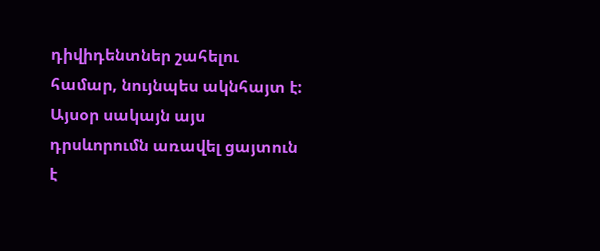դիվիդենտներ շահելու համար, նույնպես ակնհայտ է: Այսօր սակայն այս դրսևորումն առավել ցայտուն է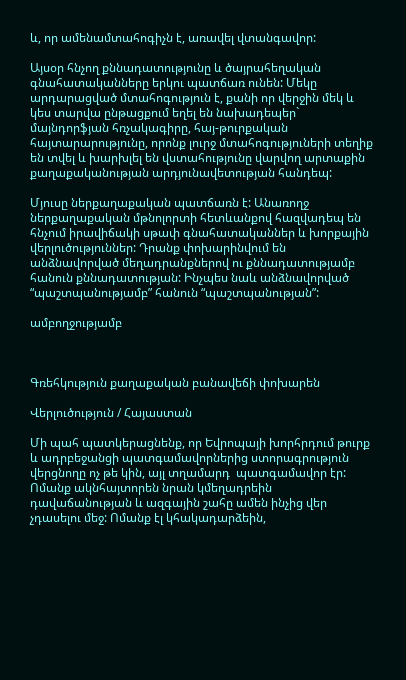և, որ ամենամտահոգիչն է, առավել վտանգավոր:

Այսօր հնչող քննադատությունը և ծայրահեղական գնահատականները երկու պատճառ ունեն: Մեկը արդարացված մտահոգություն է, քանի որ վերջին մեկ և կես տարվա ընթացքում եղել են նախադեպեր` մայնդորֆյան հռչակագիրը, հայ-թուրքական հայտարարությունը, որոնք լուրջ մտահոգություների տեղիք են տվել և խարխլել են վստահությունը վարվող արտաքին քաղաքականության արդյունավետության հանդեպ:

Մյուսը ներքաղաքական պատճառն է: Անառողջ ներքաղաքական մթնոլորտի հետևանքով հազվադեպ են հնչում իրավիճակի սթափ գնահատականներ և խորքային վերլուծություններ: Դրանք փոխարինվում են անձնավորված մեղադրանքներով ու քննադատությամբ հանուն քննադատության: Ինչպես նաև անձնավորված “պաշտպանությամբ” հանուն “պաշտպանության”:

ամբողջությամբ



Գռեհկություն քաղաքական բանավեճի փոխարեն

Վերլուծություն / Հայաստան

Մի պահ պատկերացնենք, որ Եվրոպայի խորհրդում թուրք և ադրբեջանցի պատգամավորներից ստորագրություն վերցնողը ոչ թե կին, այլ տղամարդ  պատգամավոր էր: Ոմանք ակնհայտորեն նրան կմեղադրեին դավաճանության և ազգային շահը ամեն ինչից վեր չդասելու մեջ: Ոմանք էլ կհակադարձեին,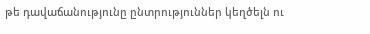թե դավաճանությունը ընտրություններ կեղծելն ու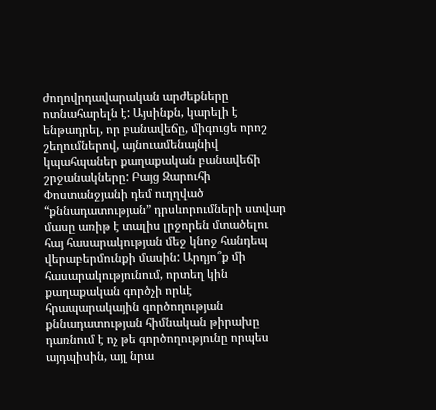ժողովրդավարական արժեքները ոտնահարելն է: Այսինքն, կարելի է ենթադրել, որ բանավեճը, միգուցե որոշ շեղումներով, այնուամենայնիվ կպահպաներ քաղաքական բանավեճի շրջանակները: Բայց Զարուհի Փոստանջյանի դեմ ուղղված “քննադատության” դրսևորումների ստվար մասը առիթ է տալիս լրջորեն մտածելու հայ հասարակության մեջ կնոջ հանդեպ վերաբերմունքի մասին: Արդյո՞ք մի հասարակությունում, որտեղ կին քաղաքական գործչի որևէ հրապարակային գործողության քննադատության հիմնական թիրախը դառնում է ոչ թե գործողությունը որպես այդպիսին, այլ նրա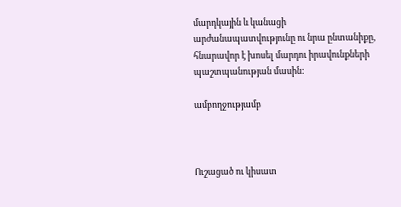մարդկային և կանացի արժանապատվությունը ու նրա ընտանիքը, հնարավոր է խոսել մարդու իրավունքների պաշտպանության մասին:

ամբողջությամբ



Ուշացած ու կիսատ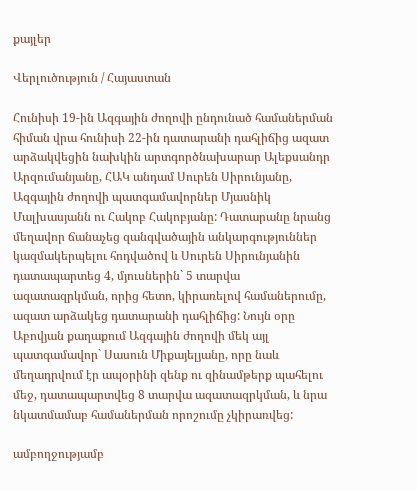քայլեր

Վերլուծություն / Հայաստան

Հունիսի 19-ին Ազգային ժողովի ընդունած համաներման հիման վրա հունիսի 22-ին դատարանի դահլիճից ազատ արձակվեցին նախկին արտգործնախարար Ալեքսանդր Արզումանյանը, ՀԱԿ անդամ Սուրեն Սիրունյանը, Ազգային ժողովի պատգամավորներ Մյասնիկ Մալխասյանն ու Հակոբ Հակոբյանը: Դատարանը նրանց մեղավոր ճանաչեց զանգվածային անկարգություններ կազմակերպելու հոդվածով և Սուրեն Սիրունյանին դատապարտեց 4, մյուսներին` 5 տարվա ազատազրկման, որից հետո, կիրառելով համաներումը, ազատ արձակեց դատարանի դահլիճից: Նույն օրը Աբովյան քաղաքում Ազգային ժողովի մեկ այլ պատգամավոր` Սասուն Միքայելյանը, որը նաև մեղադրվում էր ապօրինի զենք ու զինամթերք պահելու մեջ, դատապարտվեց 8 տարվա ազատազրկման, և նրա նկատմամաբ համաներման որոշումը չկիրառվեց:

ամբողջությամբ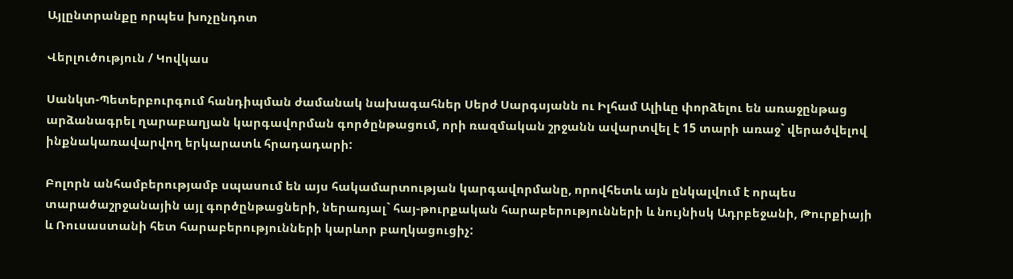Այլընտրանքը որպես խոչընդոտ

Վերլուծություն / Կովկաս

Սանկտ-Պետերբուրգում հանդիպման ժամանակ նախագահներ Սերժ Սարգսյանն ու Իլհամ Ալիևը փորձելու են առաջընթաց արձանագրել ղարաբաղյան կարգավորման գործընթացում, որի ռազմական շրջանն ավարտվել է 15 տարի առաջ` վերածվելով ինքնակառավարվող երկարատև հրադադարի:

Բոլորն անհամբերությամբ սպասում են այս հակամարտության կարգավորմանը, որովհետև այն ընկալվում է որպես տարածաշրջանային այլ գործընթացների, ներառյալ` հայ-թուրքական հարաբերությունների և նույնիսկ Ադրբեջանի, Թուրքիայի և Ռուսաստանի հետ հարաբերությունների կարևոր բաղկացուցիչ: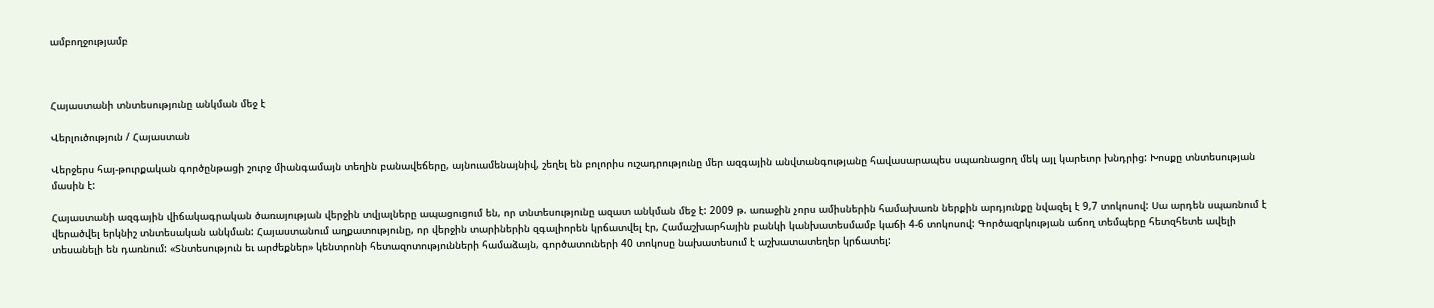ամբողջությամբ



Հայաստանի տնտեսությունը անկման մեջ է

Վերլուծություն / Հայաստան

Վերջերս հայ-թուրքական գործընթացի շուրջ միանգամայն տեղին բանավեճերը, այնուամենայնիվ, շեղել են բոլորիս ուշադրությունը մեր ազգային անվտանգությանը հավասարապես սպառնացող մեկ այլ կարեւոր խնդրից: Խոսքը տնտեսության մասին է:

Հայաստանի ազգային վիճակագրական ծառայության վերջին տվյալները ապացուցում են, որ տնտեսությունը ազատ անկման մեջ է: 2009 թ. առաջին չորս ամիսներին համախառն ներքին արդյունքը նվազել է 9,7 տոկոսով: Սա արդեն սպառնում է վերածվել երկնիշ տնտեսական անկման: Հայաստանում աղքատությունը, որ վերջին տարիներին զգալիորեն կրճատվել էր, Համաշխարհային բանկի կանխատեսմամբ կաճի 4-6 տոկոսով: Գործազրկության աճող տեմպերը հետզհետե ավելի տեսանելի են դառնում: «Տնտեսություն եւ արժեքներ» կենտրոնի հետազոտությունների համաձայն, գործատուների 40 տոկոսը նախատեսում է աշխատատեղեր կրճատել: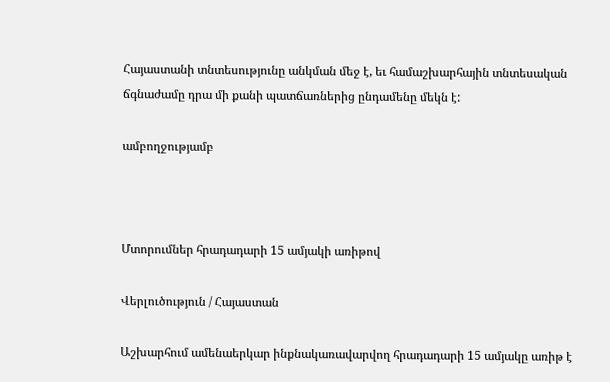Հայաստանի տնտեսությունը անկման մեջ է, եւ համաշխարհային տնտեսական ճգնաժամը դրա մի քանի պատճառներից ընդամենը մեկն է:

ամբողջությամբ



Մտորումներ հրադադարի 15 ամյակի առիթով

Վերլուծություն / Հայաստան

Աշխարհում ամենաերկար ինքնակառավարվող հրադադարի 15 ամյակը առիթ է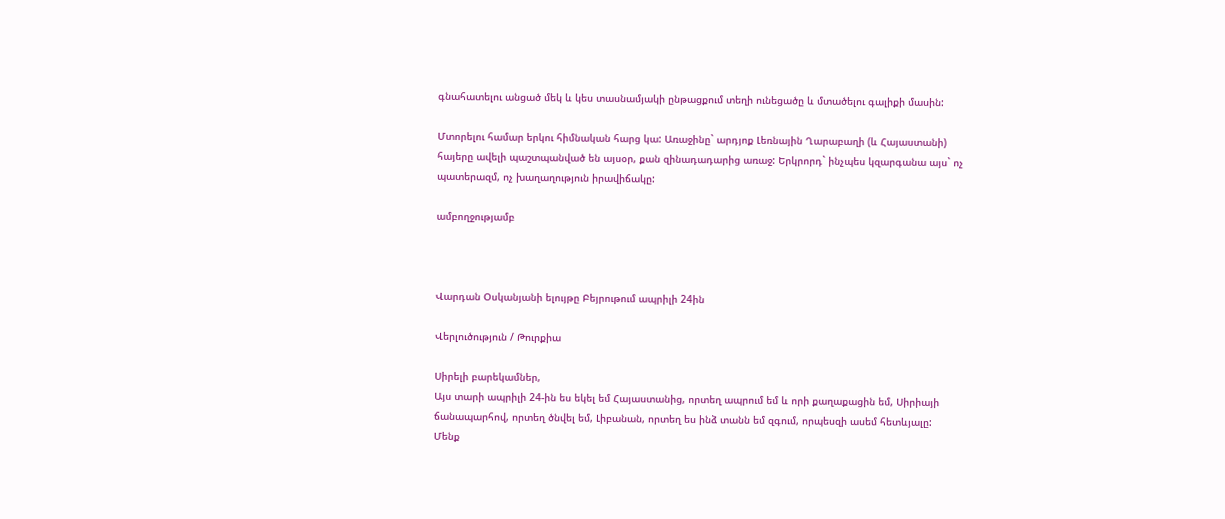գնահատելու անցած մեկ և կես տասնամյակի ընթացքում տեղի ունեցածը և մտածելու գալիքի մասին:

Մտորելու համար երկու հիմնական հարց կա: Առաջինը` արդյոք Լեռնային Ղարաբաղի (և Հայաստանի) հայերը ավելի պաշտպանված են այսօր, քան զինադադարից առաջ: Երկրորդ` ինչպես կզարգանա այս` ոչ պատերազմ, ոչ խաղաղություն իրավիճակը:

ամբողջությամբ



Վարդան Օսկանյանի ելույթը Բեյրութում ապրիլի 24ին

Վերլուծություն / Թուրքիա

Սիրելի բարեկամներ,
Այս տարի ապրիլի 24-ին ես եկել եմ Հայաստանից, որտեղ ապրում եմ և որի քաղաքացին եմ, Սիրիայի ճանապարհով, որտեղ ծնվել եմ, Լիբանան, որտեղ ես ինձ տանն եմ զգում, որպեսզի ասեմ հետևյալը:
Մենք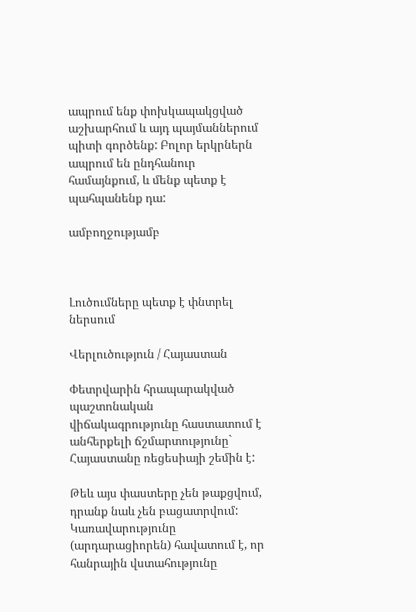ապրում ենք փոխկապակցված աշխարհում և այդ պայմաններում պիտի գործենք: Բոլոր երկրներն ապրում են ընդհանուր համայնքում, և մենք պետք է պահպանենք դա:

ամբողջությամբ



Լուծումները պետք է փնտրել ներսում

Վերլուծություն / Հայաստան

Փետրվարին հրապարակված պաշտոնական վիճակագրությունը հաստատում է անհերքելի ճշմարտությունը` Հայաստանը ռեցեսիայի շեմին է:

Թեև այս փաստերը չեն թաքցվում, դրանք նաև չեն բացատրվում: Կառավարությունը (արդարացիորեն) հավատում է, որ հանրային վստահությունը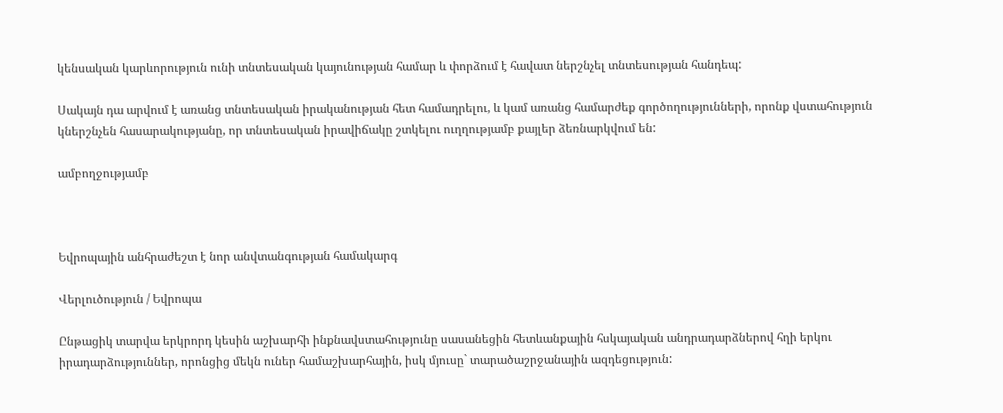կենսական կարևորություն ունի տնտեսական կայունության համար և փորձում է հավատ ներշնչել տնտեսության հանդեպ:

Սակայն դա արվում է առանց տնտեսական իրականության հետ համադրելու, և կամ առանց համարժեք գործողությունների, որոնք վստահություն կներշնչեն հասարակությանը, որ տնտեսական իրավիճակը շտկելու ուղղությամբ քայլեր ձեռնարկվում են:

ամբողջությամբ



Եվրոպային անհրաժեշտ է նոր անվտանգության համակարգ

Վերլուծություն / Եվրոպա

Ընթացիկ տարվա երկրորդ կեսին աշխարհի ինքնավստահությունը սասանեցին հետևանքային հսկայական անդրադարձներով հղի երկու իրադարձություններ, որոնցից մեկն ուներ համաշխարհային, իսկ մյուսը` տարածաշրջանային ազդեցություն: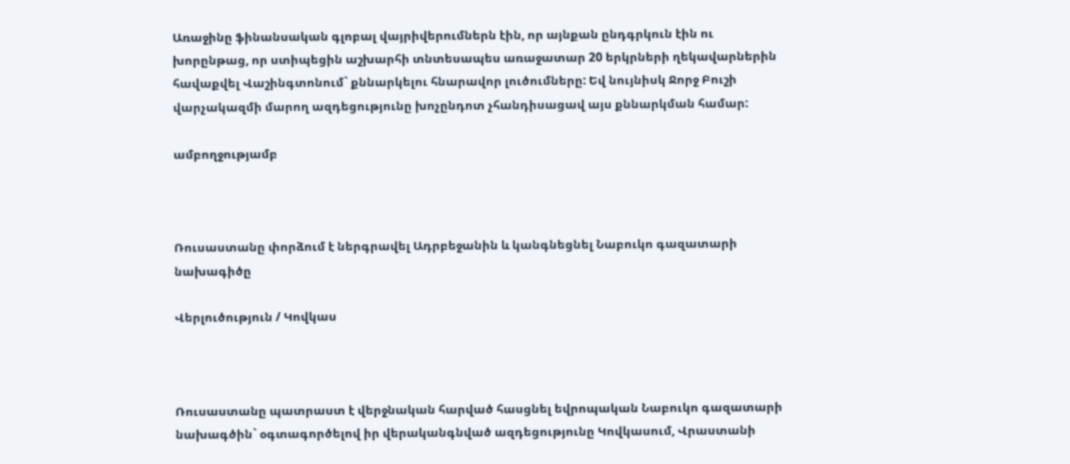Առաջինը ֆինանսական գլոբալ վայրիվերումներն էին, որ այնքան ընդգրկուն էին ու խորընթաց, որ ստիպեցին աշխարհի տնտեսապես առաջատար 20 երկրների ղեկավարներին հավաքվել Վաշինգտոնում` քննարկելու հնարավոր լուծումները: Եվ նույնիսկ Ջորջ Բուշի վարչակազմի մարող ազդեցությունը խոչընդոտ չհանդիսացավ այս քննարկման համար:

ամբողջությամբ



Ռուսաստանը փորձում է ներգրավել Ադրբեջանին և կանգնեցնել Նաբուկո գազատարի նախագիծը

Վերլուծություն / Կովկաս



Ռուսաստանը պատրաստ է վերջնական հարված հասցնել եվրոպական Նաբուկո գազատարի նախագծին` օգտագործելով իր վերականգնված ազդեցությունը Կովկասում, Վրաստանի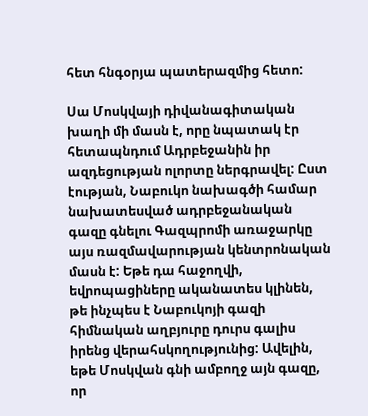հետ հնգօրյա պատերազմից հետո:

Սա Մոսկվայի դիվանագիտական խաղի մի մասն է, որը նպատակ էր հետապնդում Ադրբեջանին իր ազդեցության ոլորտը ներգրավել: Ըստ էության, Նաբուկո նախագծի համար նախատեսված ադրբեջանական գազը գնելու Գազպրոմի առաջարկը այս ռազմավարության կենտրոնական մասն է: Եթե դա հաջողվի, եվրոպացիները ականատես կլինեն, թե ինչպես է Նաբուկոյի գազի հիմնական աղբյուրը դուրս գալիս իրենց վերահսկողությունից: Ավելին, եթե Մոսկվան գնի ամբողջ այն գազը, որ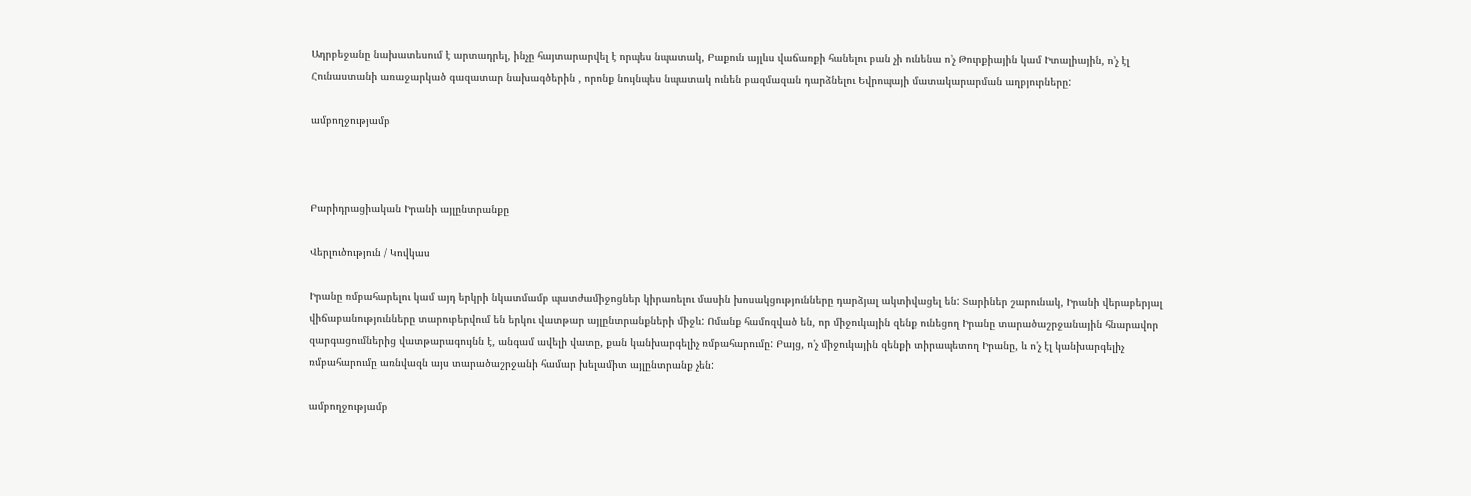Ադրբեջանը նախատեսում է արտադրել, ինչը հայտարարվել է որպես նպատակ, Բաքուն այլևս վաճառքի հանելու բան չի ունենա ո’չ Թուրքիային կամ Իտալիային, ո’չ էլ Հունաստանի առաջարկած գազատար նախագծերին , որոնք նույնպես նպատակ ունեն բազմազան դարձնելու Եվրոպայի մատակարարման աղբյուրները:

ամբողջությամբ



Բարիդրացիական Իրանի այլընտրանքը

Վերլուծություն / Կովկաս

Իրանը ռմբահարելու կամ այդ երկրի նկատմամբ պատժամիջոցներ կիրառելու մասին խոսակցությունները դարձյալ ակտիվացել են: Տարիներ շարունակ, Իրանի վերաբերյալ վիճաբանությունները տարուբերվում են երկու վատթար այլընտրանքների միջև: Ոմանք համոզված են, որ միջուկային զենք ունեցող Իրանը տարածաշրջանային հնարավոր զարգացումներից վատթարագույնն է, անգամ ավելի վատը, քան կանխարգելիչ ռմբահարումը: Բայց, ո'չ միջուկային զենքի տիրապետող Իրանը, և ո'չ էլ կանխարգելիչ ռմբահարումը առնվազն այս տարածաշրջանի համար խելամիտ այլընտրանք չեն:

ամբողջությամբ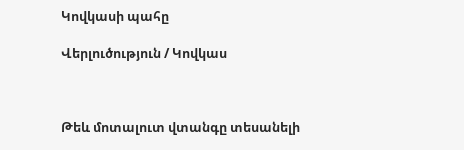Կովկասի պահը

Վերլուծություն / Կովկաս



Թեև մոտալուտ վտանգը տեսանելի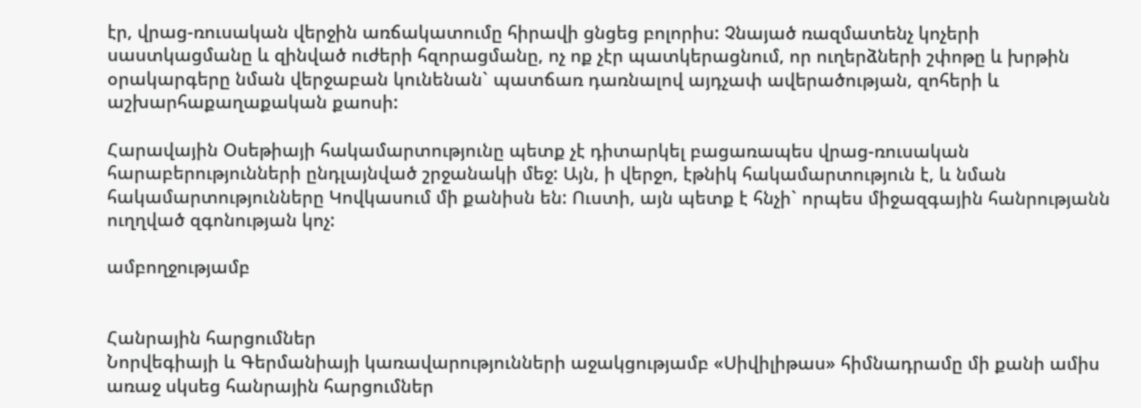էր, վրաց-ռուսական վերջին առճակատումը հիրավի ցնցեց բոլորիս: Չնայած ռազմատենչ կոչերի սաստկացմանը և զինված ուժերի հզորացմանը, ոչ ոք չէր պատկերացնում, որ ուղերձների շփոթը և խրթին օրակարգերը նման վերջաբան կունենան` պատճառ դառնալով այդչափ ավերածության, զոհերի և աշխարհաքաղաքական քաոսի:

Հարավային Օսեթիայի հակամարտությունը պետք չէ դիտարկել բացառապես վրաց-ռուսական հարաբերությունների ընդլայնված շրջանակի մեջ: Այն, ի վերջո, էթնիկ հակամարտություն է, և նման հակամարտությունները Կովկասում մի քանիսն են: Ուստի, այն պետք է հնչի` որպես միջազգային հանրությանն ուղղված զգոնության կոչ:

ամբողջությամբ


Հանրային հարցումներ
Նորվեգիայի և Գերմանիայի կառավարությունների աջակցությամբ «Սիվիլիթաս» հիմնադրամը մի քանի ամիս առաջ սկսեց հանրային հարցումներ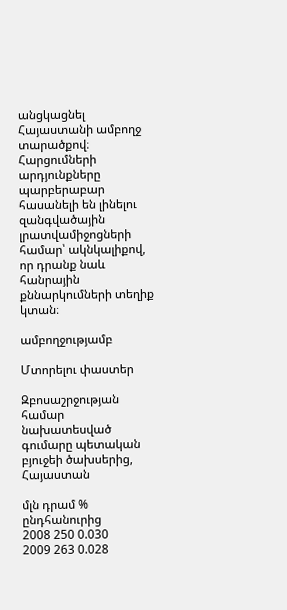անցկացնել Հայաստանի ամբողջ տարածքով։ Հարցումների արդյունքները պարբերաբար հասանելի են լինելու զանգվածային լրատվամիջոցների համար՝ ակնկալիքով, որ դրանք նաև հանրային քննարկումների տեղիք կտան։

ամբողջությամբ

Մտորելու փաստեր

Զբոսաշրջության համար նախատեսված գումարը պետական բյուջեի ծախսերից, Հայաստան

մլն դրամ % ընդհանուրից
2008 250 0.030
2009 263 0.028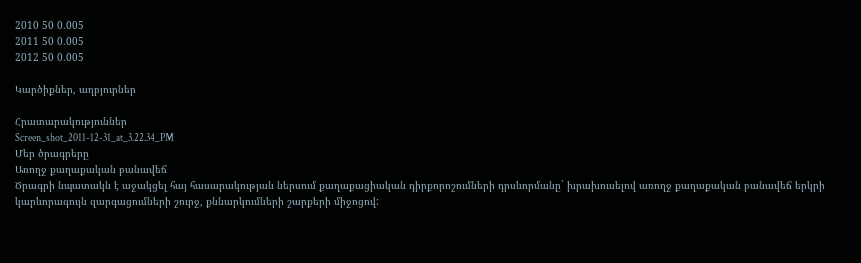2010 50 0.005
2011 50 0.005
2012 50 0.005

Կարծիքներ, աղբյուրներ

Հրատարակություններ
Screen_shot_2011-12-31_at_3.22.34_PM
Մեր ծրագրերը
Առողջ քաղաքական բանավեճ
Ծրագրի նպատակն է աջակցել հայ հասարակության ներսում քաղաքացիական դիրքորոշումների դրսևորմանը` խրախուսելով առողջ քաղաքական բանավեճ երկրի կարևորագույն զարգացումների շուրջ, քննարկումների շարքերի միջոցով: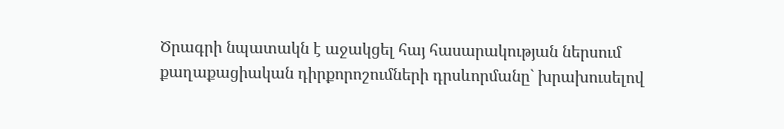Ծրագրի նպատակն է աջակցել հայ հասարակության ներսում քաղաքացիական դիրքորոշումների դրսևորմանը` խրախուսելով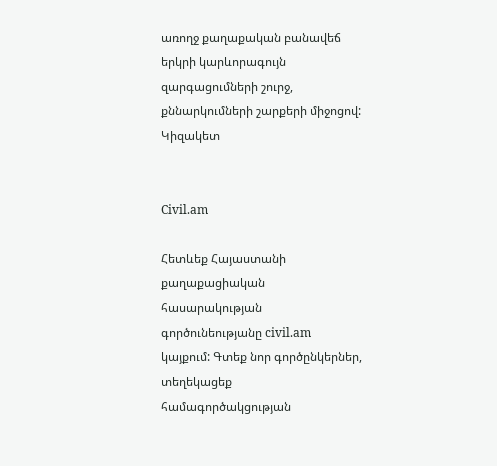առողջ քաղաքական բանավեճ երկրի կարևորագույն զարգացումների շուրջ, քննարկումների շարքերի միջոցով:
Կիզակետ


Civil.am

Հետևեք Հայաստանի քաղաքացիական հասարակության գործունեությանը civil.am կայքում: Գտեք նոր գործընկերներ, տեղեկացեք համագործակցության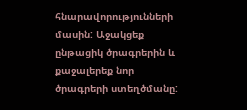հնարավորությունների մասին: Աջակցեք ընթացիկ ծրագրերին և քաջալերեք նոր ծրագրերի ստեղծմանը: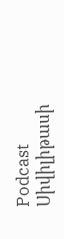Podcast
Սիվիլիթասի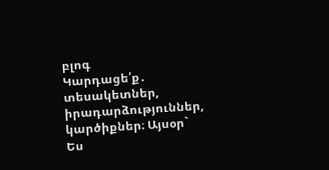բլոգ
Կարդացե՛ք․ տեսակետներ, իրադարձություններ, կարծիքներ։ Այսօր` Ես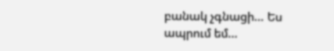բանակ չգնացի… Ես ապրում եմ…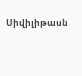Սիվիլիթասն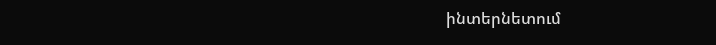ինտերնետում